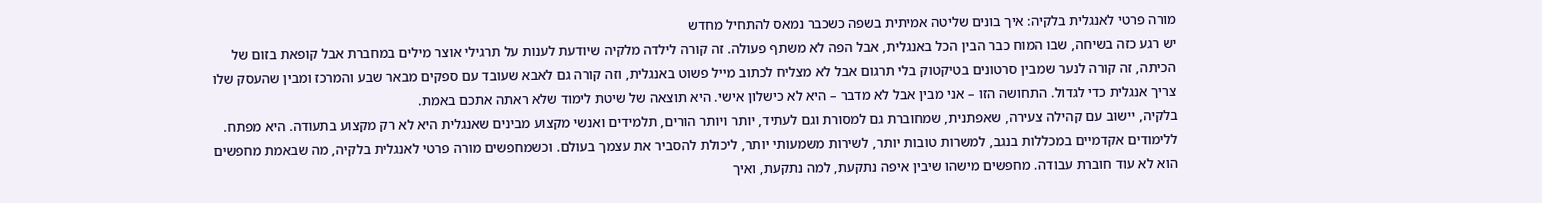מורה פרטי לאנגלית בלקיה: איך בונים שליטה אמיתית בשפה כשכבר נמאס להתחיל מחדש
יש רגע כזה בשיחה, שבו המוח כבר הבין הכל באנגלית, אבל הפה לא משתף פעולה. זה קורה לילדה מלקיה שיודעת לענות על תרגילי אוצר מילים במחברת אבל קופאת בזום של הכיתה, זה קורה לנער שמבין סרטונים בטיקטוק בלי תרגום אבל לא מצליח לכתוב מייל פשוט באנגלית, וזה קורה גם לאבא שעובד עם ספקים מבאר שבע והמרכז ומבין שהעסק שלו צריך אנגלית כדי לגדול. התחושה הזו – אני מבין אבל לא מדבר – היא לא כישלון אישי. היא תוצאה של שיטת לימוד שלא ראתה אתכם באמת.
בלקיה, יישוב עם קהילה צעירה, שאפתנית, שמחוברת גם למסורת וגם לעתיד, יותר ויותר הורים, תלמידים ואנשי מקצוע מבינים שאנגלית היא לא רק מקצוע בתעודה. היא מפתח. ללימודים אקדמיים במכללות בנגב, למשרות טובות יותר, לשירות משמעותי יותר, ליכולת להסביר את עצמך בעולם. וכשמחפשים מורה פרטי לאנגלית בלקיה, מה שבאמת מחפשים הוא לא עוד חוברת עבודה. מחפשים מישהו שיבין איפה נתקעת, למה נתקעת, ואיך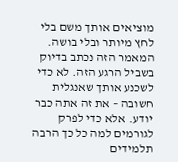מוציאים אותך משם בלי לחץ מיותר ובלי בושה.
המאמר הזה נכתב בדיוק בשביל הרגע הזה. לא כדי לשכנע אותך שאנגלית חשובה – את זה אתה כבר יודע. אלא כדי לפרק לגורמים למה כל כך הרבה תלמידים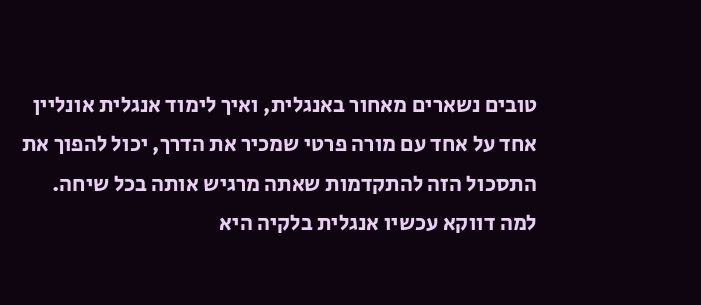טובים נשארים מאחור באנגלית, ואיך לימוד אנגלית אונליין אחד על אחד עם מורה פרטי שמכיר את הדרך, יכול להפוך את התסכול הזה להתקדמות שאתה מרגיש אותה בכל שיחה.
למה דווקא עכשיו אנגלית בלקיה היא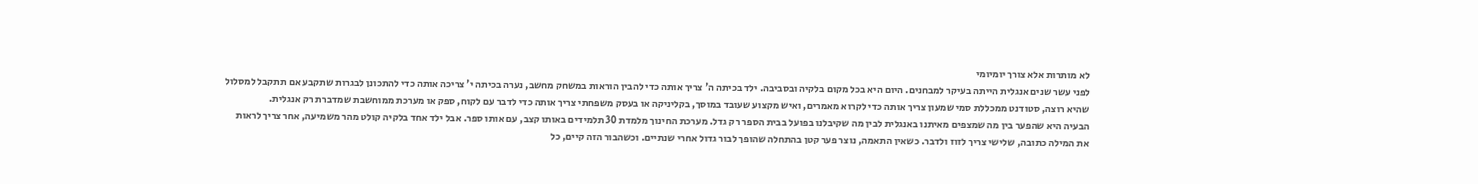לא מותרות אלא צורך יומיומי
לפני עשר שנים אנגלית הייתה בעיקר למבחנים. היום היא בכל מקום בלקיה ובסביבה. ילד בכיתה ה' צריך אותה כדי להבין הוראות במשחק מחשב, נערה בכיתה י' צריכה אותה כדי להתכונן לבגרות שתקבע אם תתקבל למסלול שהיא רוצה, סטודנט ממכללת סמי שמעון צריך אותה כדי לקרוא מאמרים, ואיש מקצוע שעובד במוסך, בקליניקה או בעסק משפחתי צריך אותה כדי לדבר עם לקוח, ספק או מערכת ממוחשבת שמדברת רק אנגלית.
הבעיה היא שהפער בין מה שמצפים מאיתנו באנגלית לבין מה שקיבלנו בפועל בבית הספר רק גדל. מערכת החינוך מלמדת 30 תלמידים באותו קצב, עם אותו ספר. אבל ילד אחד בלקיה קולט מהר משמיעה, אחר צריך לראות את המילה כתובה, שלישי צריך לזוז ולדבר. כשאין התאמה, נוצר פער קטן בהתחלה שהופך לבור גדול אחרי שנתיים. וכשהבור הזה קיים, כל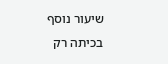שיעור נוסף בכיתה רק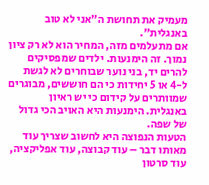מעמיק את תחושת ה"אני לא טוב באנגלית".
אם מתעלמים מזה, המחיר הוא לא רק ציון נמוך. זה הימנעות. ילדים שמפסיקים להרים יד, בני נוער שבוחרים לא לגשת ל-4 או 5 יחידות כי הם חוששים, מבוגרים שמוותרים על קידום כי יש ראיון באנגלית. הימנעות היא האויב הכי גדול של שפה.
הטעות הנפוצה היא לחשוב שצריך עוד מאותו דבר – עוד קבוצה, עוד אפליקציה, עוד סרטון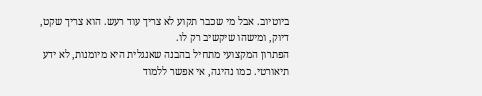ביוטיוב. אבל מי שכבר תקוע לא צריך עוד רעש. הוא צריך שקט, דיוק, ומישהו שיקשיב רק לו.
הפתרון המקצועי מתחיל בהבנה שאנגלית היא מיומנות, לא ידע תיאורטי. כמו נהיגה, אי אפשר ללמוד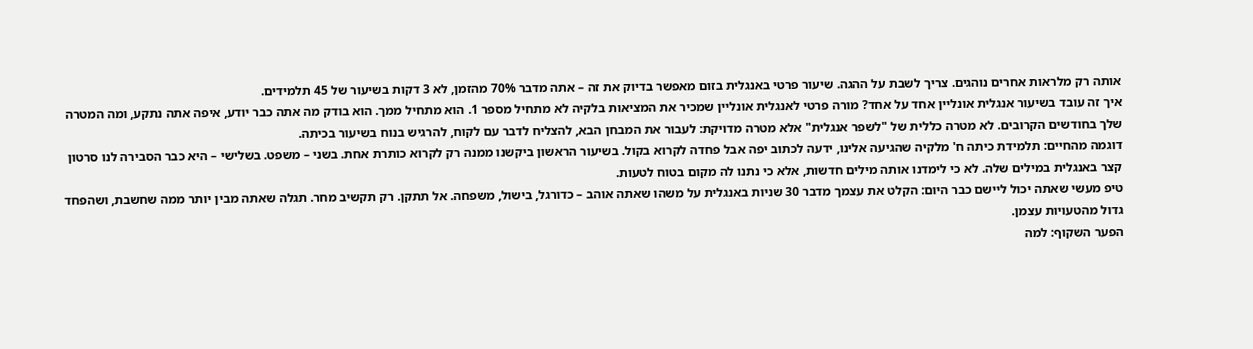אותה רק מלראות אחרים נוהגים. צריך לשבת על ההגה. שיעור פרטי באנגלית בזום מאפשר בדיוק את זה – אתה מדבר 70% מהזמן, לא 3 דקות בשיעור של 45 תלמידים.
איך זה עובד בשיעור אנגלית אונליין אחד על אחד? מורה פרטי לאנגלית אונליין שמכיר את המציאות בלקיה לא מתחיל מספר 1. הוא מתחיל ממך. הוא בודק מה אתה כבר יודע, איפה אתה נתקע, ומה המטרה שלך בחודשים הקרובים. לא מטרה כללית של "לשפר אנגלית" אלא מטרה מדויקת: לעבור את המבחן הבא, להצליח לדבר עם לקוח, להרגיש בנוח בשיעור בכיתה.
דוגמה מהחיים: תלמידת כיתה ח' מלקיה שהגיעה אלינו, ידעה לכתוב יפה אבל פחדה לקרוא בקול. בשיעור הראשון ביקשנו ממנה רק לקרוא כותרת אחת. בשני – משפט. בשלישי – היא כבר הסבירה לנו סרטון קצר באנגלית במילים שלה. לא כי לימדנו אותה מילים חדשות, אלא כי נתנו לה מקום בטוח לטעות.
טיפ מעשי שאתה יכול ליישם כבר היום: הקלט את עצמך מדבר 30 שניות באנגלית על משהו שאתה אוהב – כדורגל, בישול, משפחה. אל תתקן. רק תקשיב מחר. תגלה שאתה מבין יותר ממה שחשבת, ושהפחד גדול מהטעויות עצמן.
הפער השקוף: למה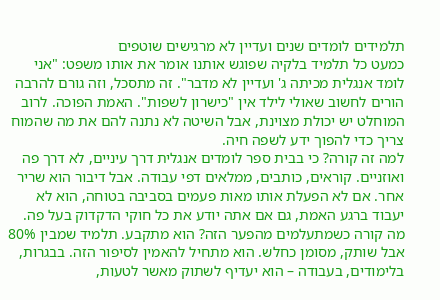תלמידים לומדים שנים ועדיין לא מרגישים שוטפים
כמעט כל תלמיד בלקיה שפוגש אותנו אומר את אותו משפט: "אני לומד אנגלית מכיתה ג' ועדיין לא מדבר". זה מתסכל, וזה גורם להרבה הורים לחשוב שאולי לילד אין "כישרון לשפות". האמת הפוכה. לרוב המוחלט יש יכולת מצוינת, אבל השיטה לא נתנה להם את מה שהמוח צריך כדי להפוך ידע לשפה חיה.
למה זה קורה? כי בבית ספר לומדים אנגלית דרך עיניים, לא דרך פה ואוזניים. קוראים, כותבים, ממלאים דפי עבודה. אבל דיבור הוא שריר אחר. אם לא הפעלת אותו מאות פעמים בסביבה בטוחה, הוא לא יעבוד ברגע האמת, גם אם אתה יודע את כל חוקי הדקדוק בעל פה.
מה קורה כשמתעלמים מהפער הזה? הוא מתקבע. תלמיד שמבין 80% אבל שותק, מסומן כחלש. הוא מתחיל להאמין לסיפור הזה. בבגרות, בלימודים, בעבודה – הוא יעדיף לשתוק מאשר לטעות,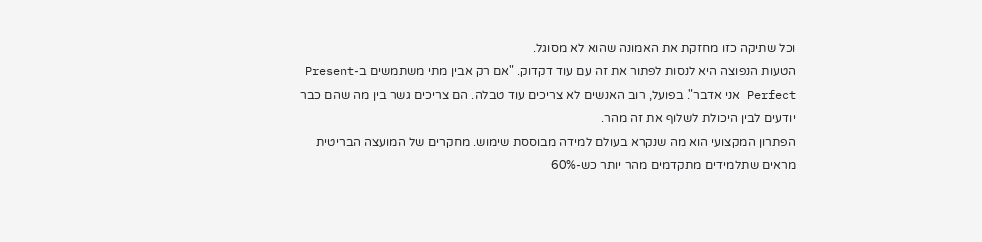וכל שתיקה כזו מחזקת את האמונה שהוא לא מסוגל.
הטעות הנפוצה היא לנסות לפתור את זה עם עוד דקדוק. "אם רק אבין מתי משתמשים ב-Present Perfect אני אדבר". בפועל, רוב האנשים לא צריכים עוד טבלה. הם צריכים גשר בין מה שהם כבר יודעים לבין היכולת לשלוף את זה מהר.
הפתרון המקצועי הוא מה שנקרא בעולם למידה מבוססת שימוש. מחקרים של המועצה הבריטית מראים שתלמידים מתקדמים מהר יותר כש-60%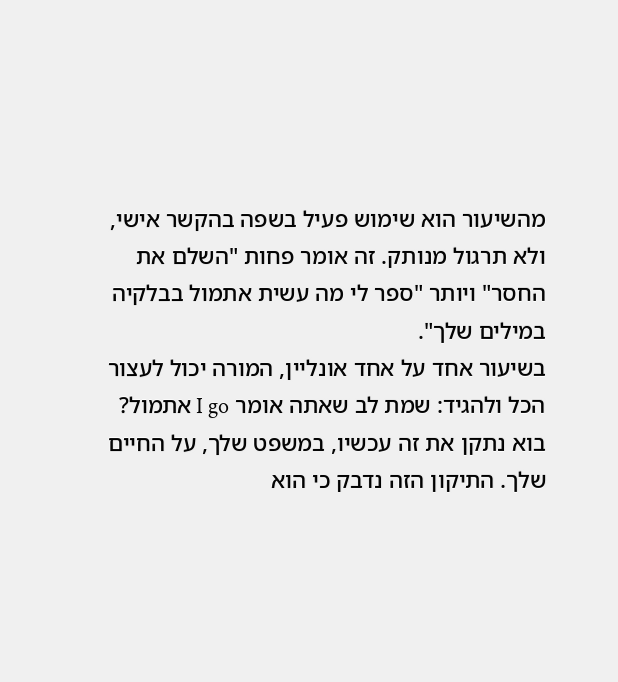מהשיעור הוא שימוש פעיל בשפה בהקשר אישי, ולא תרגול מנותק. זה אומר פחות "השלם את החסר" ויותר "ספר לי מה עשית אתמול בבלקיה במילים שלך".
בשיעור אחד על אחד אונליין, המורה יכול לעצור הכל ולהגיד: שמת לב שאתה אומר I go אתמול? בוא נתקן את זה עכשיו, במשפט שלך, על החיים שלך. התיקון הזה נדבק כי הוא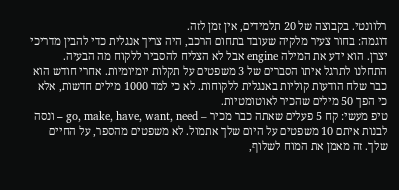רלוונטי. בקבוצה של 20 תלמידים, אין זמן לזה.
דוגמה: בחור צעיר מלקיה שעובד בתחום הרכב, היה צריך אנגלית כדי להבין מדריכי יצרן. הוא ידע את המילה engine אבל לא הצליח להסביר ללקוח מה הבעיה. התחלנו לתרגל איתו הסברים של 3 משפטים על תקלות יומיומיות. אחרי חודש הוא כבר שלח הודעות קוליות באנגלית ללקוחות. לא כי למד 1000 מילים חדשות, אלא כי הפך 50 מילים שהכיר לאוטומטיות.
טיפ מעשי: קח 5 פעלים שאתה כבר מכיר – go, make, have, want, need – ונסה לבנות איתם 10 משפטים על היום שלך אתמול. לא משפטים מהספר, על החיים שלך. זה מאמן את המוח לשלוף,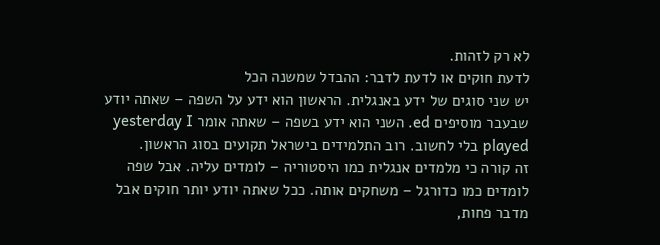לא רק לזהות.
לדעת חוקים או לדעת לדבר: ההבדל שמשנה הכל
יש שני סוגים של ידע באנגלית. הראשון הוא ידע על השפה – שאתה יודע שבעבר מוסיפים ed. השני הוא ידע בשפה – שאתה אומר yesterday I played בלי לחשוב. רוב התלמידים בישראל תקועים בסוג הראשון.
זה קורה כי מלמדים אנגלית כמו היסטוריה – לומדים עליה. אבל שפה לומדים כמו כדורגל – משחקים אותה. ככל שאתה יודע יותר חוקים אבל מדבר פחות,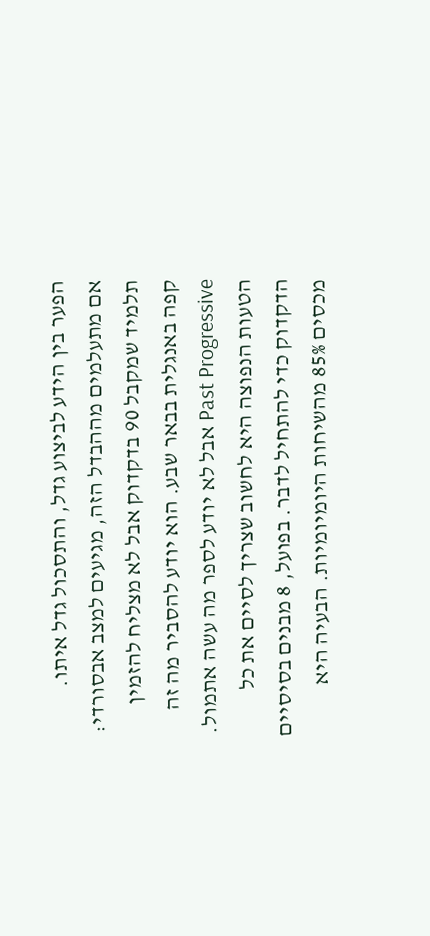הפער בין הידע לביצוע גדל, והתסכול גדל איתו.
אם מתעלמים מההבדל הזה, מגיעים למצב אבסורדי: תלמיד שמקבל 90 בדקדוק אבל לא מצליח להזמין קפה באנגלית בבאר שבע. הוא יודע להסביר מה זה Past Progressive אבל לא יודע לספר מה עשה אתמול.
הטעות הנפוצה היא לחשוב שצריך לסיים את כל הדקדוק כדי להתחיל לדבר. בפועל, 8 מבנים בסיסיים מכסים 85% מהשיחות היומיומיות. הבעיה היא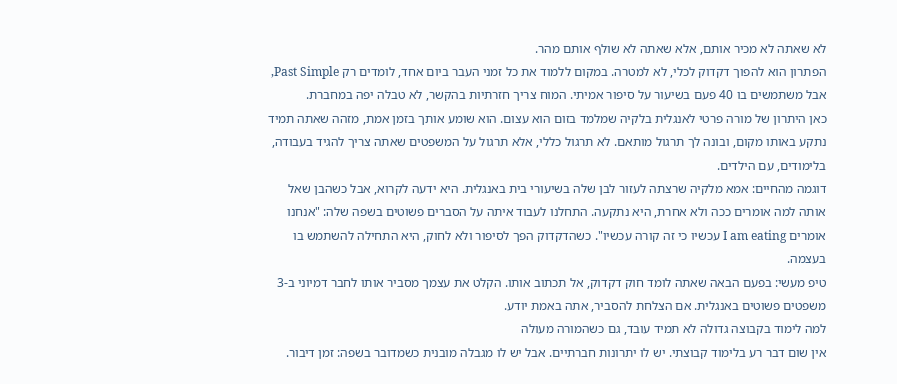לא שאתה לא מכיר אותם, אלא שאתה לא שולף אותם מהר.
הפתרון הוא להפוך דקדוק לכלי, לא למטרה. במקום ללמוד את כל זמני העבר ביום אחד, לומדים רק Past Simple, אבל משתמשים בו 40 פעם בשיעור על סיפור אמיתי. המוח צריך חזרתיות בהקשר, לא טבלה יפה במחברת.
כאן היתרון של מורה פרטי לאנגלית בלקיה שמלמד בזום הוא עצום. הוא שומע אותך בזמן אמת, מזהה שאתה תמיד נתקע באותו מקום, ובונה לך תרגול מותאם. לא תרגול כללי, אלא תרגול על המשפטים שאתה צריך להגיד בעבודה, בלימודים, עם הילדים.
דוגמה מהחיים: אמא מלקיה שרצתה לעזור לבן שלה בשיעורי בית באנגלית. היא ידעה לקרוא, אבל כשהבן שאל אותה למה אומרים ככה ולא אחרת, היא נתקעה. התחלנו לעבוד איתה על הסברים פשוטים בשפה שלה: "אנחנו אומרים I am eating עכשיו כי זה קורה עכשיו". כשהדקדוק הפך לסיפור ולא לחוק, היא התחילה להשתמש בו בעצמה.
טיפ מעשי: בפעם הבאה שאתה לומד חוק דקדוק, אל תכתוב אותו. הקלט את עצמך מסביר אותו לחבר דמיוני ב-3 משפטים פשוטים באנגלית. אם הצלחת להסביר, אתה באמת יודע.
למה לימוד בקבוצה גדולה לא תמיד עובד, גם כשהמורה מעולה
אין שום דבר רע בלימוד קבוצתי. יש לו יתרונות חברתיים. אבל יש לו מגבלה מובנית כשמדובר בשפה: זמן דיבור.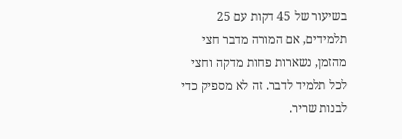בשיעור של 45 דקות עם 25 תלמידים, אם המורה מדבר חצי מהזמן, נשארות פחות מדקה וחצי לכל תלמיד לדבר. זה לא מספיק כדי לבנות שריר.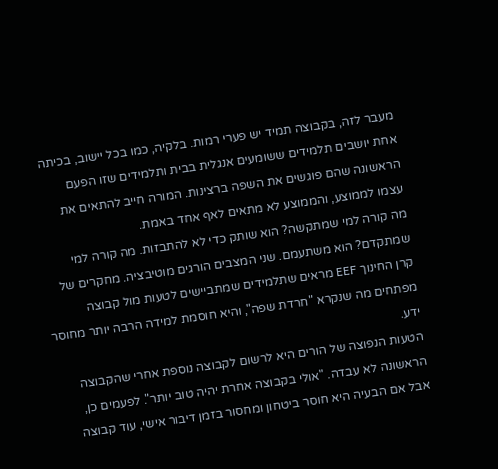מעבר לזה, בקבוצה תמיד יש פערי רמות. בלקיה, כמו בכל יישוב, בכיתה אחת יושבים תלמידים ששומעים אנגלית בבית ותלמידים שזו הפעם הראשונה שהם פוגשים את השפה ברצינות. המורה חייב להתאים את עצמו לממוצע, והממוצע לא מתאים לאף אחד באמת.
מה קורה למי שמתקשה? הוא שותק כדי לא להתבזות. מה קורה למי שמתקדם? הוא משתעמם. שני המצבים הורגים מוטיבציה. מחקרים של קרן החינוך EEF מראים שתלמידים שמתביישים לטעות מול קבוצה מפתחים מה שנקרא "חרדת שפה", והיא חוסמת למידה הרבה יותר מחוסר ידע.
הטעות הנפוצה של הורים היא לרשום לקבוצה נוספת אחרי שהקבוצה הראשונה לא עבדה. "אולי בקבוצה אחרת יהיה טוב יותר". לפעמים כן, אבל אם הבעיה היא חוסר ביטחון ומחסור בזמן דיבור אישי, עוד קבוצה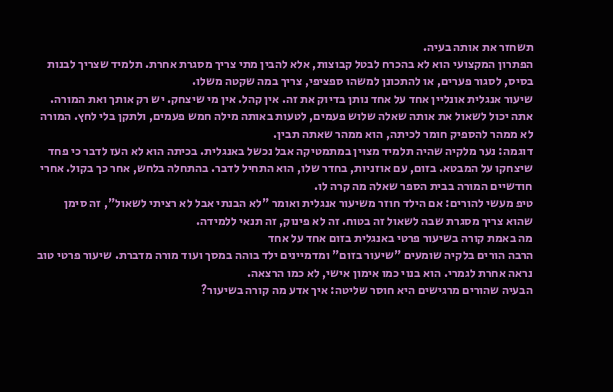תשחזר את אותה בעיה.
הפתרון המקצועי הוא לא בהכרח לבטל קבוצות, אלא להבין מתי צריך מסגרת אחרת. תלמיד שצריך לבנות בסיס, לסגור פערים, או להתכונן למשהו ספציפי, צריך במה שקטה משלו.
שיעור אנגלית אונליין אחד על אחד נותן בדיוק את זה. אין קהל. אין מי שיצחק. יש רק אותך ואת המורה. אתה יכול לשאול את אותה שאלה שלוש פעמים, לטעות באותה מילה חמש פעמים, ולתקן בלי לחץ. המורה לא ממהר להספיק חומר לכיתה, הוא ממהר שאתה תבין.
דוגמה: נער מלקיה שהיה תלמיד מצוין במתמטיקה אבל נכשל באנגלית. בכיתה הוא לא העז לדבר כי פחד שיצחקו על המבטא. בזום, עם אוזניות, בחדר שלו, הוא התחיל לדבר. בהתחלה בלחש, אחר כך בקול. אחרי חודשיים המורה בבית הספר שאלה מה קרה לו.
טיפ מעשי להורים: אם הילד חוזר משיעור אנגלית ואומר "לא הבנתי אבל לא רציתי לשאול", זה סימן שהוא צריך מסגרת שבה לשאול זה בטוח. זה לא פינוק, זה תנאי ללמידה.
מה באמת קורה בשיעור פרטי באנגלית בזום אחד על אחד
הרבה הורים בלקיה שומעים "שיעור בזום" ומדמיינים ילד בוהה במסך ועוד מורה מדברת. שיעור פרטי טוב נראה אחרת לגמרי. הוא בנוי כמו אימון אישי, לא כמו הרצאה.
הבעיה שהורים מרגישים היא חוסר שליטה: איך אדע מה קורה בשיעור?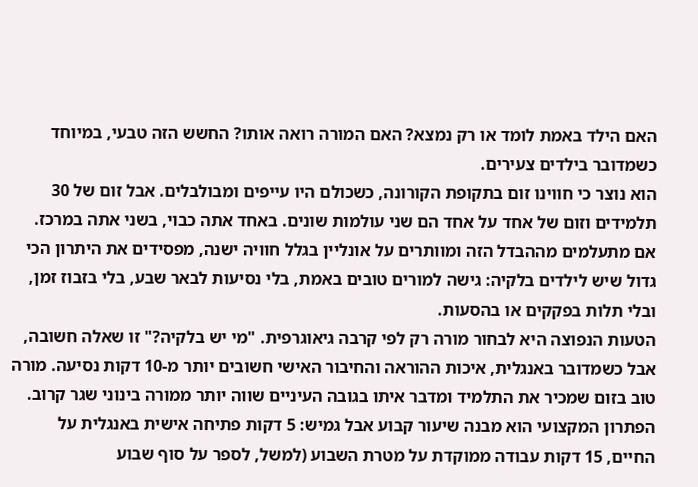האם הילד באמת לומד או רק נמצא? האם המורה רואה אותו? החשש הזה טבעי, במיוחד כשמדובר בילדים צעירים.
הוא נוצר כי חווינו זום בתקופת הקורונה, כשכולם היו עייפים ומבולבלים. אבל זום של 30 תלמידים וזום של אחד על אחד הם שני עולמות שונים. באחד אתה כבוי, בשני אתה במרכז.
אם מתעלמים מההבדל הזה ומוותרים על אונליין בגלל חוויה ישנה, מפסידים את היתרון הכי גדול שיש לילדים בלקיה: גישה למורים טובים באמת, בלי נסיעות לבאר שבע, בלי בזבוז זמן, ובלי תלות בפקקים או בהסעות.
הטעות הנפוצה היא לבחור מורה רק לפי קרבה גיאוגרפית. "מי יש בלקיה?" זו שאלה חשובה, אבל כשמדובר באנגלית, איכות ההוראה והחיבור האישי חשובים יותר מ-10 דקות נסיעה. מורה טוב בזום שמכיר את התלמיד ומדבר איתו בגובה העיניים שווה יותר ממורה בינוני שגר קרוב.
הפתרון המקצועי הוא מבנה שיעור קבוע אבל גמיש: 5 דקות פתיחה אישית באנגלית על החיים, 15 דקות עבודה ממוקדת על מטרת השבוע (למשל, לספר על סוף שבוע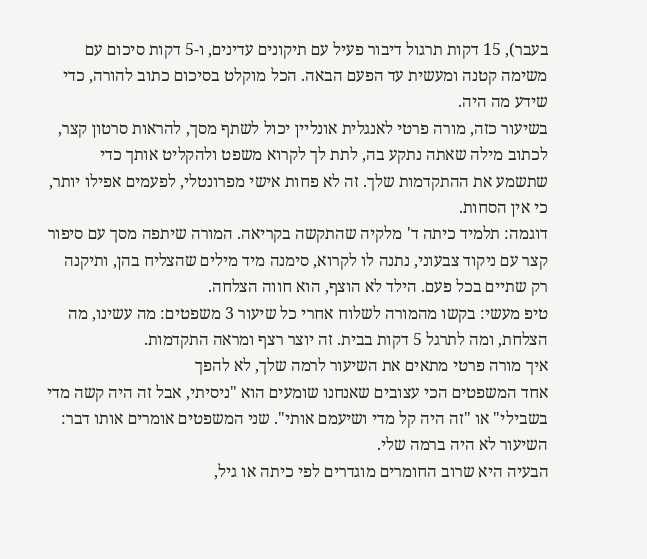בעבר), 15 דקות תרגול דיבור פעיל עם תיקונים עדינים, ו-5 דקות סיכום עם משימה קטנה ומעשית עד הפעם הבאה. הכל מוקלט בסיכום כתוב להורה, כדי שידע מה היה.
בשיעור כזה, מורה פרטי לאנגלית אונליין יכול לשתף מסך, להראות סרטון קצר, לכתוב מילה שאתה נתקע בה, לתת לך לקרוא משפט ולהקליט אותך כדי שתשמע את ההתקדמות שלך. זה לא פחות אישי מפרונטלי, לפעמים אפילו יותר, כי אין הסחות.
דוגמה: תלמיד כיתה ד' מלקיה שהתקשה בקריאה. המורה שיתפה מסך עם סיפור קצר עם ניקוד צבעוני, נתנה לו לקרוא, סימנה מיד מילים שהצליח בהן, ותיקנה רק שתיים בכל פעם. הילד לא הוצף, הוא חווה הצלחה.
טיפ מעשי: בקשו מהמורה לשלוח אחרי כל שיעור 3 משפטים: מה עשינו, מה הצלחת, ומה לתרגל 5 דקות בבית. זה יוצר רצף ומראה התקדמות.
איך מורה פרטי מתאים את השיעור לרמה שלך, לא להפך
אחד המשפטים הכי עצובים שאנחנו שומעים הוא "ניסיתי, אבל זה היה קשה מדי בשבילי" או "זה היה קל מדי ושיעמם אותי". שני המשפטים אומרים אותו דבר: השיעור לא היה ברמה שלי.
הבעיה היא שרוב החומרים מוגדרים לפי כיתה או גיל,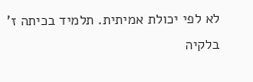לא לפי יכולת אמיתית. תלמיד בכיתה ז' בלקיה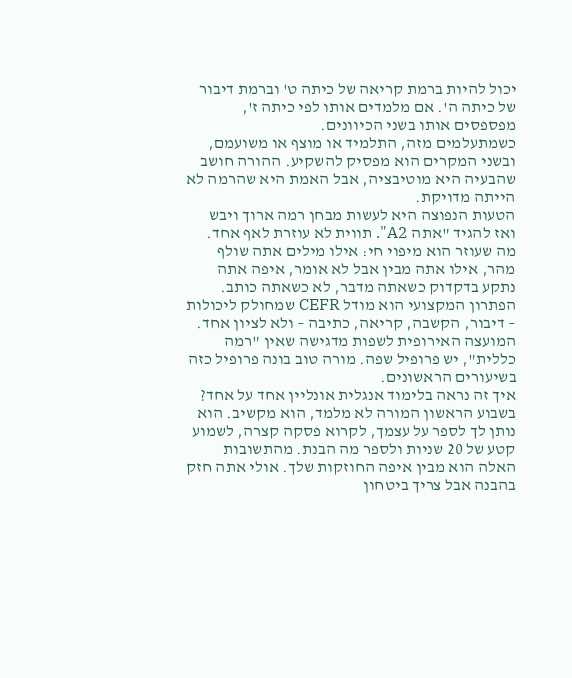יכול להיות ברמת קריאה של כיתה ט' וברמת דיבור של כיתה ה'. אם מלמדים אותו לפי כיתה ז', מפספסים אותו בשני הכיוונים.
כשמתעלמים מזה, התלמיד או מוצף או משועמם, ובשני המקרים הוא מפסיק להשקיע. ההורה חושב שהבעיה היא מוטיבציה, אבל האמת היא שהרמה לא הייתה מדויקת.
הטעות הנפוצה היא לעשות מבחן רמה ארוך ויבש ואז להגיד "אתה A2". תווית לא עוזרת לאף אחד. מה שעוזר הוא מיפוי חי: אילו מילים אתה שולף מהר, אילו אתה מבין אבל לא אומר, איפה אתה נתקע בדקדוק כשאתה מדבר, לא כשאתה כותב.
הפתרון המקצועי הוא מודל CEFR שמחולק ליכולות – דיבור, הקשבה, קריאה, כתיבה – ולא לציון אחד. המועצה האירופית לשפות מדגישה שאין "רמה כללית", יש פרופיל שפה. מורה טוב בונה פרופיל כזה בשיעורים הראשונים.
איך זה נראה בלימוד אנגלית אונליין אחד על אחד? בשבוע הראשון המורה לא מלמד, הוא מקשיב. הוא נותן לך לספר על עצמך, לקרוא פסקה קצרה, לשמוע קטע של 20 שניות ולספר מה הבנת. מהתשובות האלה הוא מבין איפה החוזקות שלך. אולי אתה חזק בהבנה אבל צריך ביטחון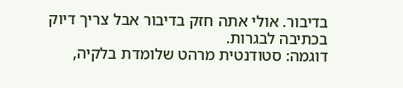בדיבור. אולי אתה חזק בדיבור אבל צריך דיוק בכתיבה לבגרות.
דוגמה: סטודנטית מרהט שלומדת בלקיה,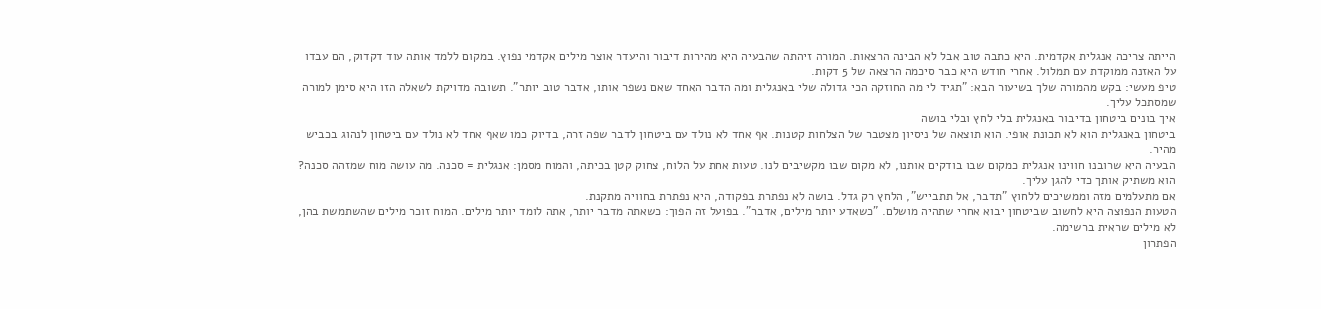הייתה צריכה אנגלית אקדמית. היא כתבה טוב אבל לא הבינה הרצאות. המורה זיהתה שהבעיה היא מהירות דיבור והיעדר אוצר מילים אקדמי נפוץ. במקום ללמד אותה עוד דקדוק, הם עבדו על האזנה ממוקדת עם תמלול. אחרי חודש היא כבר סיכמה הרצאה של 5 דקות.
טיפ מעשי: בקש מהמורה שלך בשיעור הבא: "תגיד לי מה החוזקה הכי גדולה שלי באנגלית ומה הדבר האחד שאם נשפר אותו, אדבר טוב יותר". תשובה מדויקת לשאלה הזו היא סימן למורה שמסתכל עליך.
איך בונים ביטחון בדיבור באנגלית בלי לחץ ובלי בושה
ביטחון באנגלית הוא לא תכונת אופי. הוא תוצאה של ניסיון מצטבר של הצלחות קטנות. אף אחד לא נולד עם ביטחון לדבר שפה זרה, בדיוק כמו שאף אחד לא נולד עם ביטחון לנהוג בכביש מהיר.
הבעיה היא שרובנו חווינו אנגלית כמקום שבו בודקים אותנו, לא מקום שבו מקשיבים לנו. טעות אחת על הלוח, צחוק קטן בכיתה, והמוח מסמן: אנגלית = סכנה. מה עושה מוח שמזהה סכנה? הוא משתיק אותך כדי להגן עליך.
אם מתעלמים מזה וממשיכים ללחוץ "תדבר, אל תתבייש", הלחץ רק גדל. בושה לא נפתרת בפקודה, היא נפתרת בחוויה מתקנת.
הטעות הנפוצה היא לחשוב שביטחון יבוא אחרי שתהיה מושלם. "כשאדע יותר מילים, אדבר". בפועל זה הפוך: כשאתה מדבר יותר, אתה לומד יותר מילים. המוח זוכר מילים שהשתמשת בהן, לא מילים שראית ברשימה.
הפתרון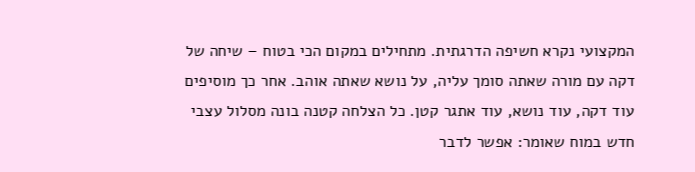המקצועי נקרא חשיפה הדרגתית. מתחילים במקום הכי בטוח – שיחה של דקה עם מורה שאתה סומך עליה, על נושא שאתה אוהב. אחר כך מוסיפים עוד דקה, עוד נושא, עוד אתגר קטן. כל הצלחה קטנה בונה מסלול עצבי חדש במוח שאומר: אפשר לדבר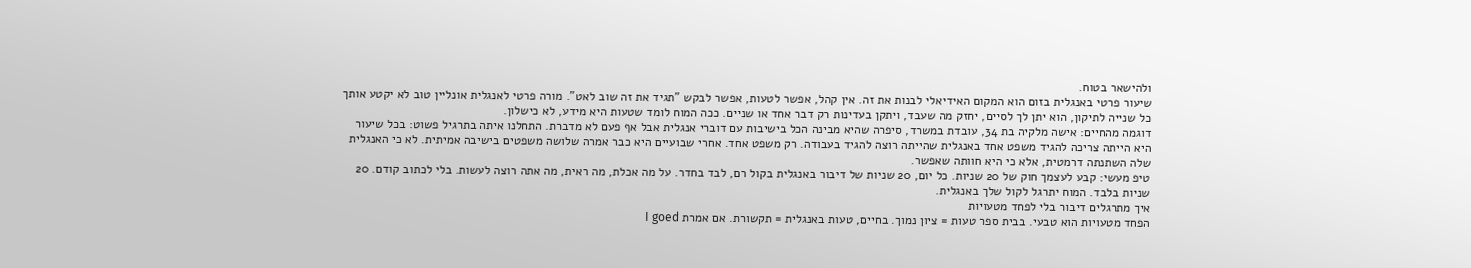ולהישאר בטוח.
שיעור פרטי באנגלית בזום הוא המקום האידיאלי לבנות את זה. אין קהל, אפשר לטעות, אפשר לבקש "תגיד את זה שוב לאט". מורה פרטי לאנגלית אונליין טוב לא יקטע אותך כל שנייה לתיקון, הוא יתן לך לסיים, יחזק מה שעבד, ויתקן בעדינות רק דבר אחד או שניים. ככה המוח לומד שטעות היא מידע, לא כישלון.
דוגמה מהחיים: אישה מלקיה בת 34, עובדת במשרד, סיפרה שהיא מבינה הכל בישיבות עם דוברי אנגלית אבל אף פעם לא מדברת. התחלנו איתה בתרגיל פשוט: בכל שיעור היא הייתה צריכה להגיד משפט אחד באנגלית שהייתה רוצה להגיד בעבודה. רק משפט אחד. אחרי שבועיים היא כבר אמרה שלושה משפטים בישיבה אמיתית. לא כי האנגלית שלה השתנתה דרמטית, אלא כי היא חוותה שאפשר.
טיפ מעשי: קבע לעצמך חוק של 20 שניות. כל יום, 20 שניות של דיבור באנגלית בקול רם, לבד בחדר. על מה אכלת, מה ראית, מה אתה רוצה לעשות. בלי לכתוב קודם. 20 שניות בלבד. המוח יתרגל לקול שלך באנגלית.
איך מתרגלים דיבור בלי לפחד מטעויות
הפחד מטעויות הוא טבעי. בבית ספר טעות = ציון נמוך. בחיים, טעות באנגלית = תקשורת. אם אמרת I goed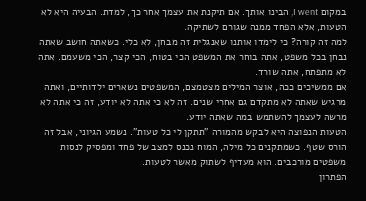במקום I went, הבינו אותך. אם תיקנת את עצמך אחר כך, למדת. הבעיה היא לא הטעות, אלא הפחד ממנה שגורם לשתיקה.
למה זה קורה? כי לימדו אותנו שאנגלית זה מבחן, לא כלי. כשאתה חושב שאתה נבחן בכל משפט, אתה בוחר את המשפט הכי בטוח, הכי קצר, הכי משעמם. אתה לא מתפתח, אתה שורד.
אם ממשיכים ככה, אוצר המילים מצטמצם, המשפטים נשארים ילדותיים, ואתה מרגיש שאתה לא מתקדם גם אחרי שנים. זה לא כי אתה לא יודע, זה כי אתה לא מרשה לעצמך להשתמש במה שאתה יודע.
הטעות הנפוצה היא לבקש מהמורה "תתקן לי כל טעות". נשמע הגיוני, אבל זה הורס שטף. כשמתקנים כל מילה, המוח נכנס למצב של פחד ומפסיק לנסות משפטים מורכבים. הוא מעדיף לשתוק מאשר לטעות.
הפתרון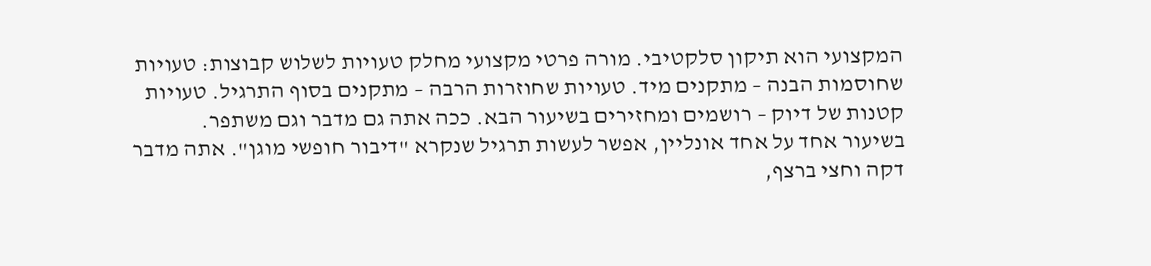המקצועי הוא תיקון סלקטיבי. מורה פרטי מקצועי מחלק טעויות לשלוש קבוצות: טעויות שחוסמות הבנה – מתקנים מיד. טעויות שחוזרות הרבה – מתקנים בסוף התרגיל. טעויות קטנות של דיוק – רושמים ומחזירים בשיעור הבא. ככה אתה גם מדבר וגם משתפר.
בשיעור אחד על אחד אונליין, אפשר לעשות תרגיל שנקרא "דיבור חופשי מוגן". אתה מדבר דקה וחצי ברצף,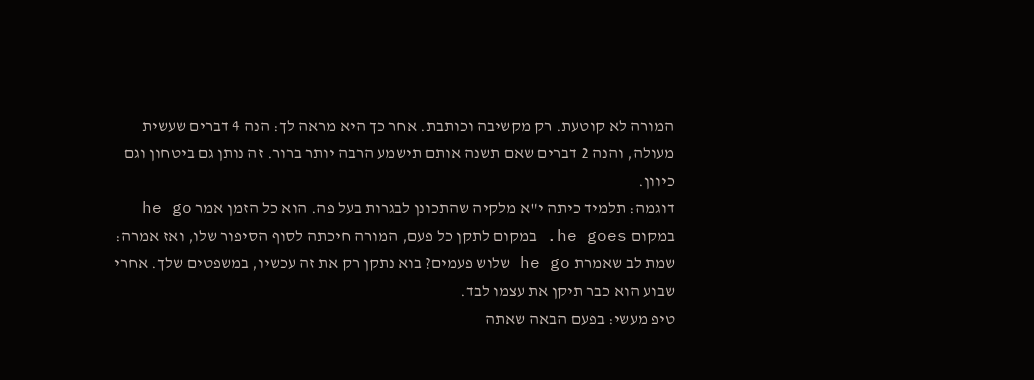המורה לא קוטעת. רק מקשיבה וכותבת. אחר כך היא מראה לך: הנה 4 דברים שעשית מעולה, והנה 2 דברים שאם תשנה אותם תישמע הרבה יותר ברור. זה נותן גם ביטחון וגם כיוון.
דוגמה: תלמיד כיתה י"א מלקיה שהתכונן לבגרות בעל פה. הוא כל הזמן אמר he go במקום he goes. במקום לתקן כל פעם, המורה חיכתה לסוף הסיפור שלו, ואז אמרה: שמת לב שאמרת he go שלוש פעמים? בוא נתקן רק את זה עכשיו, במשפטים שלך. אחרי שבוע הוא כבר תיקן את עצמו לבד.
טיפ מעשי: בפעם הבאה שאתה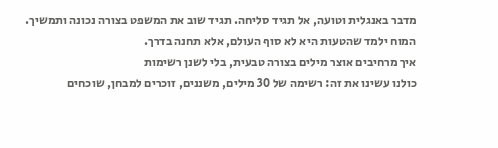מדבר באנגלית וטועה, אל תגיד סליחה. תגיד שוב את המשפט בצורה נכונה ותמשיך. המוח ילמד שהטעות היא לא סוף העולם, אלא תחנה בדרך.
איך מרחיבים אוצר מילים בצורה טבעית, בלי לשנן רשימות
כולנו עשינו את זה: רשימה של 30 מילים, משננים, זוכרים למבחן, שוכחים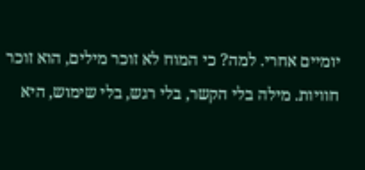יומיים אחרי. למה? כי המוח לא זוכר מילים, הוא זוכר חוויות. מילה בלי הקשר, בלי רגש, בלי שימוש, היא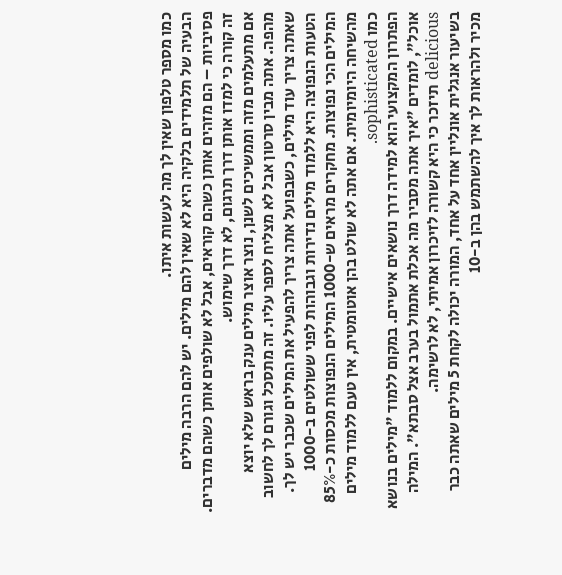כמו מספר טלפון שאין לך מה לעשות איתו.
הבעיה של תלמידים בלקיה היא לא שאין להם מילים. יש להם הרבה מילים פסיביות – הם מזהים אותן כשהם קוראים, אבל לא שולפים אותן כשהם מדברים. זה קורה כי למדו אותן דרך תרגום, לא דרך שימוש.
אם מתעלמים מזה וממשיכים לשנן, נוצר אוצר מילים ענק בראש שלא יוצא מהפה. אתה מבין סרטון אבל לא מצליח לספר עליו. זה מתסכל וגורם לך לחשוב שאתה צריך עוד מילים, כשבפועל אתה צריך להפעיל את המילים שכבר יש לך.
הטעות הנפוצה היא ללמוד מילים נדירות וגבוהות לפני ששולטים ב-1000 המילים הכי נפוצות. מחקרים מראים ש-1000 המילים הנפוצות מכסות כ-85% מהשיחה היומיומית. אם אתה לא שולט בהן אוטומטית, אין טעם ללמוד מילים כמו sophisticated.
הפתרון המקצועי הוא למידה דרך נושאים אישיים. במקום ללמוד "מילים בנושא אוכל", לומדים "איך אתה מסביר מה אכלת אתמול בערב אצל סבתא". המילה delicious תיזכר כי היא קשורה לזיכרון אמיתי, לא לרשימה.
בשיעור אנגלית אונליין אחד על אחד, המורה יכולה לקחת 5 מילים שאתה כבר מכיר ולהראות לך איך להשתמש בהן ב-10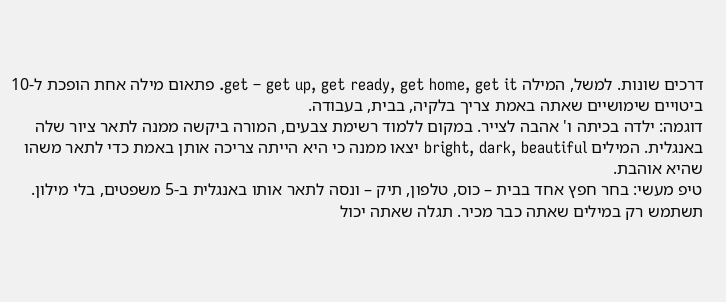דרכים שונות. למשל, המילה get – get up, get ready, get home, get it. פתאום מילה אחת הופכת ל-10 ביטויים שימושיים שאתה באמת צריך בלקיה, בבית, בעבודה.
דוגמה: ילדה בכיתה ו' אהבה לצייר. במקום ללמוד רשימת צבעים, המורה ביקשה ממנה לתאר ציור שלה באנגלית. המילים bright, dark, beautiful יצאו ממנה כי היא הייתה צריכה אותן באמת כדי לתאר משהו שהיא אוהבת.
טיפ מעשי: בחר חפץ אחד בבית – כוס, טלפון, תיק – ונסה לתאר אותו באנגלית ב-5 משפטים, בלי מילון. תשתמש רק במילים שאתה כבר מכיר. תגלה שאתה יכול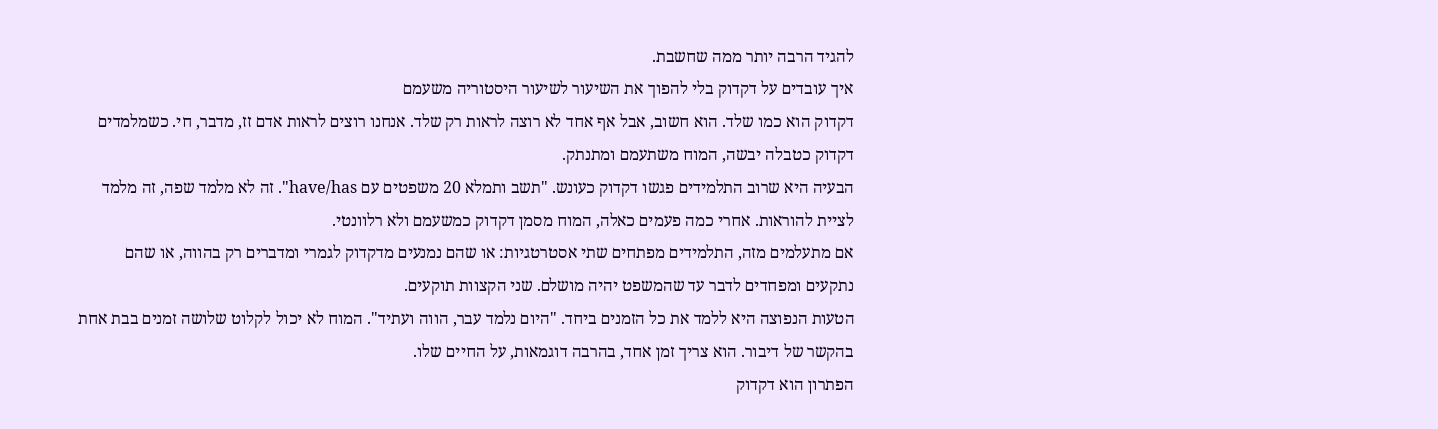להגיד הרבה יותר ממה שחשבת.
איך עובדים על דקדוק בלי להפוך את השיעור לשיעור היסטוריה משעמם
דקדוק הוא כמו שלד. הוא חשוב, אבל אף אחד לא רוצה לראות רק שלד. אנחנו רוצים לראות אדם זז, מדבר, חי. כשמלמדים דקדוק כטבלה יבשה, המוח משתעמם ומתנתק.
הבעיה היא שרוב התלמידים פגשו דקדוק כעונש. "תשב ותמלא 20 משפטים עם have/has". זה לא מלמד שפה, זה מלמד לציית להוראות. אחרי כמה פעמים כאלה, המוח מסמן דקדוק כמשעמם ולא רלוונטי.
אם מתעלמים מזה, התלמידים מפתחים שתי אסטרטגיות: או שהם נמנעים מדקדוק לגמרי ומדברים רק בהווה, או שהם נתקעים ומפחדים לדבר עד שהמשפט יהיה מושלם. שני הקצוות תוקעים.
הטעות הנפוצה היא ללמד את כל הזמנים ביחד. "היום נלמד עבר, הווה ועתיד". המוח לא יכול לקלוט שלושה זמנים בבת אחת בהקשר של דיבור. הוא צריך זמן אחד, בהרבה דוגמאות, על החיים שלו.
הפתרון הוא דקדוק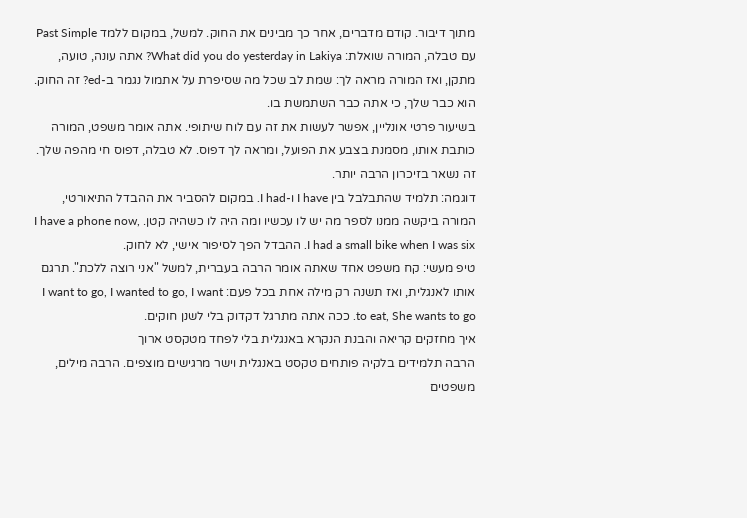מתוך דיבור. קודם מדברים, אחר כך מבינים את החוק. למשל, במקום ללמד Past Simple עם טבלה, המורה שואלת: What did you do yesterday in Lakiya? אתה עונה, טועה, מתקן, ואז המורה מראה לך: שמת לב שכל מה שסיפרת על אתמול נגמר ב-ed? זה החוק. הוא כבר שלך, כי אתה כבר השתמשת בו.
בשיעור פרטי אונליין, אפשר לעשות את זה עם לוח שיתופי. אתה אומר משפט, המורה כותבת אותו, מסמנת בצבע את הפועל, ומראה לך דפוס. לא טבלה, דפוס חי מהפה שלך. זה נשאר בזיכרון הרבה יותר.
דוגמה: תלמיד שהתבלבל בין I have ו-I had. במקום להסביר את ההבדל התיאורטי, המורה ביקשה ממנו לספר מה יש לו עכשיו ומה היה לו כשהיה קטן. I have a phone now, I had a small bike when I was six. ההבדל הפך לסיפור אישי, לא לחוק.
טיפ מעשי: קח משפט אחד שאתה אומר הרבה בעברית, למשל "אני רוצה ללכת". תרגם אותו לאנגלית, ואז תשנה רק מילה אחת בכל פעם: I want to go, I wanted to go, I want to eat, She wants to go. ככה אתה מתרגל דקדוק בלי לשנן חוקים.
איך מחזקים קריאה והבנת הנקרא באנגלית בלי לפחד מטקסט ארוך
הרבה תלמידים בלקיה פותחים טקסט באנגלית וישר מרגישים מוצפים. הרבה מילים, משפטים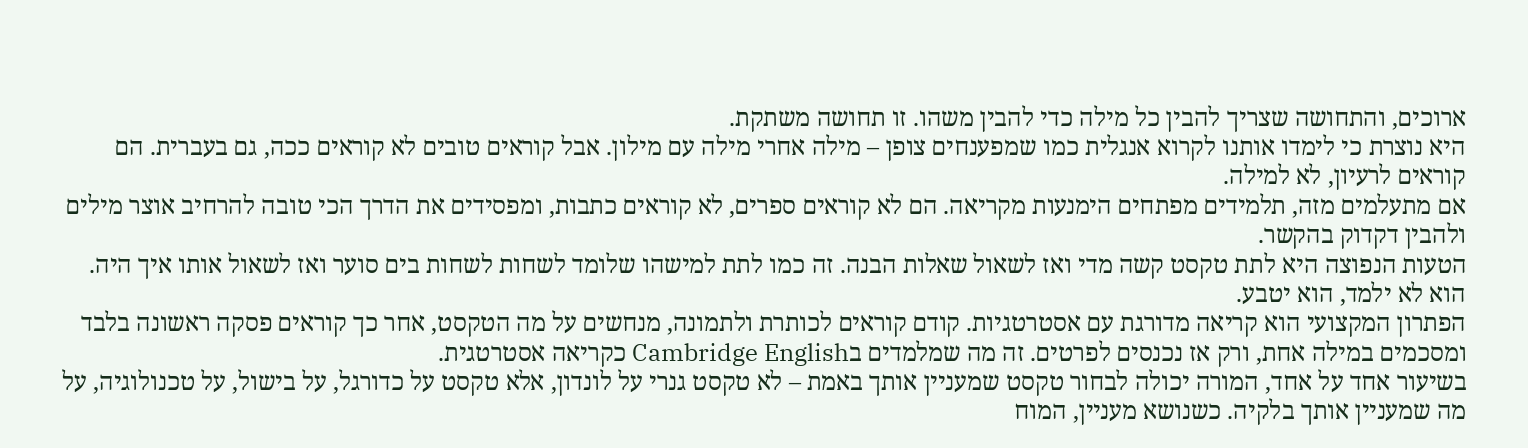ארוכים, והתחושה שצריך להבין כל מילה כדי להבין משהו. זו תחושה משתקת.
היא נוצרת כי לימדו אותנו לקרוא אנגלית כמו שמפענחים צופן – מילה אחרי מילה עם מילון. אבל קוראים טובים לא קוראים ככה, גם בעברית. הם קוראים לרעיון, לא למילה.
אם מתעלמים מזה, תלמידים מפתחים הימנעות מקריאה. הם לא קוראים ספרים, לא קוראים כתבות, ומפסידים את הדרך הכי טובה להרחיב אוצר מילים ולהבין דקדוק בהקשר.
הטעות הנפוצה היא לתת טקסט קשה מדי ואז לשאול שאלות הבנה. זה כמו לתת למישהו שלומד לשחות לשחות בים סוער ואז לשאול אותו איך היה. הוא לא ילמד, הוא יטבע.
הפתרון המקצועי הוא קריאה מדורגת עם אסטרטגיות. קודם קוראים לכותרת ולתמונה, מנחשים על מה הטקסט, אחר כך קוראים פסקה ראשונה בלבד ומסכמים במילה אחת, ורק אז נכנסים לפרטים. זה מה שמלמדים בCambridge English כקריאה אסטרטגית.
בשיעור אחד על אחד, המורה יכולה לבחור טקסט שמעניין אותך באמת – לא טקסט גנרי על לונדון, אלא טקסט על כדורגל, על בישול, על טכנולוגיה, על מה שמעניין אותך בלקיה. כשנושא מעניין, המוח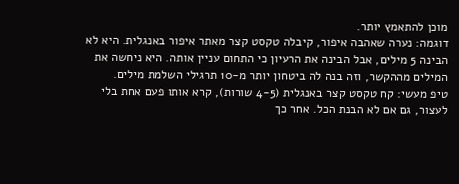מוכן להתאמץ יותר.
דוגמה: נערה שאהבה איפור, קיבלה טקסט קצר מאתר איפור באנגלית. היא לא הבינה 5 מילים, אבל הבינה את הרעיון כי התחום עניין אותה. היא ניחשה את המילים מההקשר, וזה בנה לה ביטחון יותר מ-10 תרגילי השלמת מילים.
טיפ מעשי: קח טקסט קצר באנגלית (4-5 שורות), קרא אותו פעם אחת בלי לעצור, גם אם לא הבנת הכל. אחר כך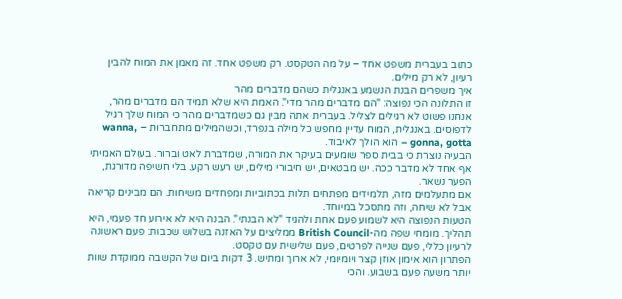כתוב בעברית משפט אחד – על מה הטקסט. רק משפט אחד. זה מאמן את המוח להבין רעיון, לא רק מילים.
איך משפרים הבנת הנשמע באנגלית כשהם מדברים מהר
זו התלונה הכי נפוצה: "הם מדברים מהר מדי". האמת היא שלא תמיד הם מדברים מהר, אנחנו פשוט לא רגילים לצליל. בעברית אתה מבין גם כשמדברים מהר כי המוח שלך רגיל לדפוסים. באנגלית, המוח עדיין מחפש כל מילה בנפרד, וכשהמילים מתחברות – wanna, gonna, gotta – הוא הולך לאיבוד.
הבעיה נוצרת כי בבית ספר שומעים בעיקר את המורה, שמדברת לאט וברור. בעולם האמיתי אף אחד לא מדבר ככה. יש מבטאים, יש חיבורי מילים, יש רעש רקע. בלי חשיפה מדורגת, הפער נשאר.
אם מתעלמים מזה, תלמידים מפתחים תלות בכתוביות ומפחדים משיחות. הם מבינים קריאה אבל לא שיחה, וזה מתסכל במיוחד.
הטעות הנפוצה היא לשמוע פעם אחת ולהגיד "לא הבנתי". הבנה היא לא אירוע חד פעמי, היא תהליך. מומחי שפה מה-British Council ממליצים על האזנה בשלוש שכבות: פעם ראשונה לרעיון כללי, פעם שנייה לפרטים, פעם שלישית עם טקסט.
הפתרון הוא אימון אוזן קצר ויומיומי, לא ארוך ומתיש. 3 דקות ביום של הקשבה ממוקדת שוות יותר משעה פעם בשבוע. והכי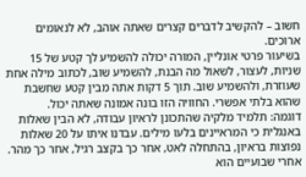חשוב – להקשיב לדברים קצרים שאתה אוהב, לא לנאומים ארוכים.
בשיעור פרטי אונליין, המורה יכולה להשמיע לך קטע של 15 שניות, לעצור, לשאול מה הבנת, להשמיע שוב, לכתוב מילה אחת שעוזרת, ולהשמיע שוב. תוך 5 דקות אתה מבין קטע שחשבת שהוא בלתי אפשרי. החוויה הזו בונה אמונה שאתה יכול.
דוגמה: תלמיד מלקיה שהתכונן לראיון עבודה, לא הבין שאלות באנגלית כי המראיינים בלעו מילים. עבדנו איתו על 20 שאלות נפוצות בראיון, בהתחלה לאט, אחר כך בקצב רגיל, אחר כך מהר. אחרי שבועיים הוא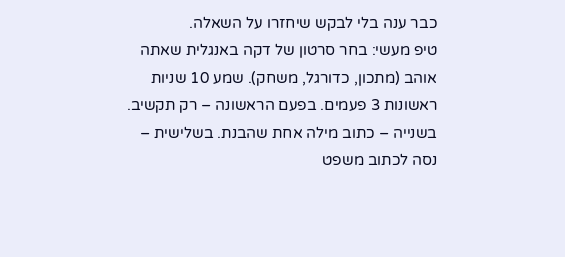כבר ענה בלי לבקש שיחזרו על השאלה.
טיפ מעשי: בחר סרטון של דקה באנגלית שאתה אוהב (מתכון, כדורגל, משחק). שמע 10 שניות ראשונות 3 פעמים. בפעם הראשונה – רק תקשיב. בשנייה – כתוב מילה אחת שהבנת. בשלישית – נסה לכתוב משפט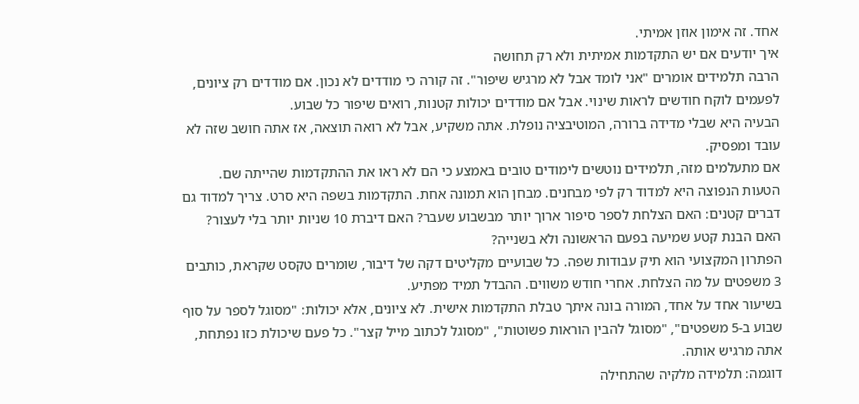אחד. זה אימון אוזן אמיתי.
איך יודעים אם יש התקדמות אמיתית ולא רק תחושה
הרבה תלמידים אומרים "אני לומד אבל לא מרגיש שיפור". זה קורה כי מודדים לא נכון. אם מודדים רק ציונים, לפעמים לוקח חודשים לראות שינוי. אבל אם מודדים יכולות קטנות, רואים שיפור כל שבוע.
הבעיה היא שבלי מדידה ברורה, המוטיבציה נופלת. אתה משקיע, אבל לא רואה תוצאה, אז אתה חושב שזה לא עובד ומפסיק.
אם מתעלמים מזה, תלמידים נוטשים לימודים טובים באמצע כי הם לא ראו את ההתקדמות שהייתה שם.
הטעות הנפוצה היא למדוד רק לפי מבחנים. מבחן הוא תמונה אחת. התקדמות בשפה היא סרט. צריך למדוד גם דברים קטנים: האם הצלחת לספר סיפור ארוך יותר מבשבוע שעבר? האם דיברת 10 שניות יותר בלי לעצור? האם הבנת קטע שמיעה בפעם הראשונה ולא בשנייה?
הפתרון המקצועי הוא תיק עבודות שפה. כל שבועיים מקליטים דקה של דיבור, שומרים טקסט שקראת, כותבים 3 משפטים על מה הצלחת. אחרי חודש משווים. ההבדל תמיד מפתיע.
בשיעור אחד על אחד, המורה בונה איתך טבלת התקדמות אישית. לא ציונים, אלא יכולות: "מסוגל לספר על סוף שבוע ב-5 משפטים", "מסוגל להבין הוראות פשוטות", "מסוגל לכתוב מייל קצר". כל פעם שיכולת כזו נפתחת, אתה מרגיש אותה.
דוגמה: תלמידה מלקיה שהתחילה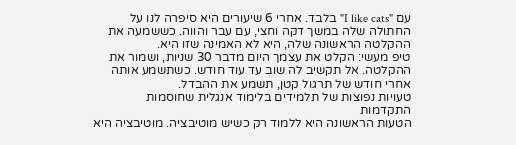עם "I like cats" בלבד. אחרי 6 שיעורים היא סיפרה לנו על החתולה שלה במשך דקה וחצי, עם עבר והווה. כששמעה את ההקלטה הראשונה שלה, היא לא האמינה שזו היא.
טיפ מעשי: הקלט את עצמך היום מדבר 30 שניות, ושמור את ההקלטה. אל תקשיב לה שוב עד עוד חודש. כשתשמע אותה אחרי חודש של תרגול קטן, תשמע את ההבדל.
טעויות נפוצות של תלמידים בלימוד אנגלית שחוסמות התקדמות
הטעות הראשונה היא ללמוד רק כשיש מוטיבציה. מוטיבציה היא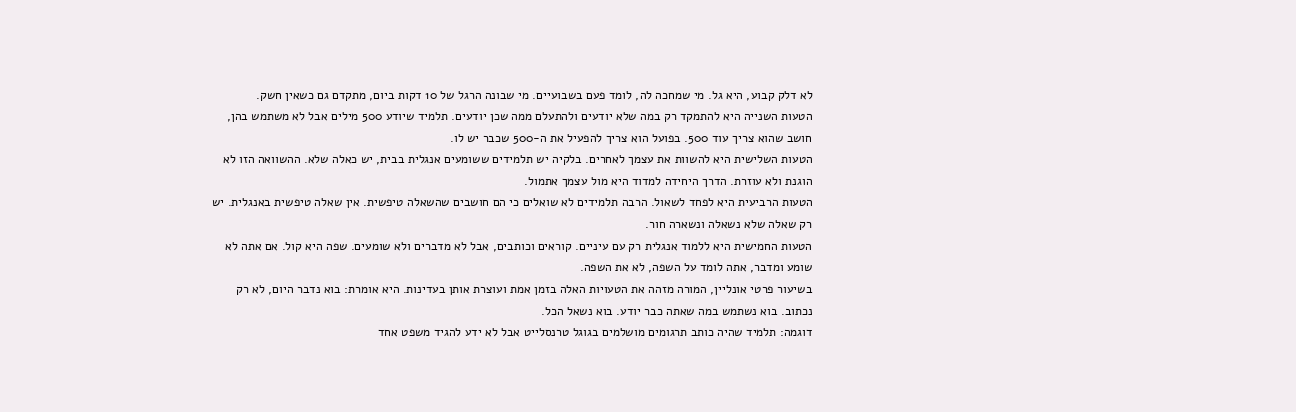לא דלק קבוע, היא גל. מי שמחכה לה, לומד פעם בשבועיים. מי שבונה הרגל של 10 דקות ביום, מתקדם גם כשאין חשק.
הטעות השנייה היא להתמקד רק במה שלא יודעים ולהתעלם ממה שכן יודעים. תלמיד שיודע 500 מילים אבל לא משתמש בהן, חושב שהוא צריך עוד 500. בפועל הוא צריך להפעיל את ה-500 שכבר יש לו.
הטעות השלישית היא להשוות את עצמך לאחרים. בלקיה יש תלמידים ששומעים אנגלית בבית, יש כאלה שלא. ההשוואה הזו לא הוגנת ולא עוזרת. הדרך היחידה למדוד היא מול עצמך אתמול.
הטעות הרביעית היא לפחד לשאול. הרבה תלמידים לא שואלים כי הם חושבים שהשאלה טיפשית. אין שאלה טיפשית באנגלית. יש רק שאלה שלא נשאלה ונשארה חור.
הטעות החמישית היא ללמוד אנגלית רק עם עיניים. קוראים וכותבים, אבל לא מדברים ולא שומעים. שפה היא קול. אם אתה לא שומע ומדבר, אתה לומד על השפה, לא את השפה.
בשיעור פרטי אונליין, המורה מזהה את הטעויות האלה בזמן אמת ועוצרת אותן בעדינות. היא אומרת: בוא נדבר היום, לא רק נכתוב. בוא נשתמש במה שאתה כבר יודע. בוא נשאל הכל.
דוגמה: תלמיד שהיה כותב תרגומים מושלמים בגוגל טרנסלייט אבל לא ידע להגיד משפט אחד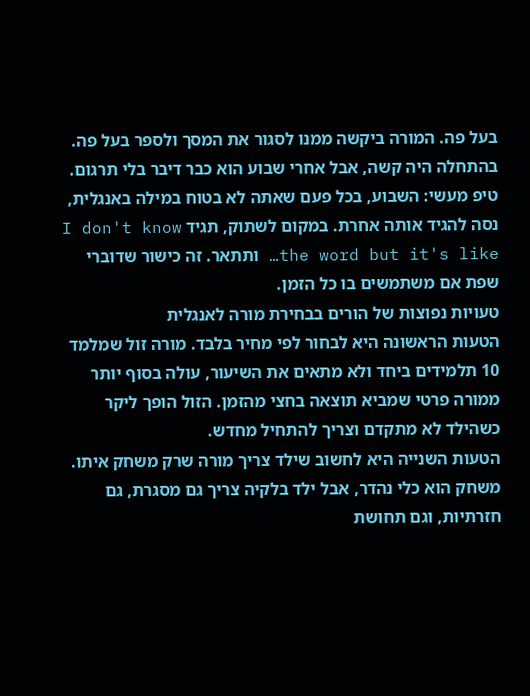בעל פה. המורה ביקשה ממנו לסגור את המסך ולספר בעל פה. בהתחלה היה קשה, אבל אחרי שבוע הוא כבר דיבר בלי תרגום.
טיפ מעשי: השבוע, בכל פעם שאתה לא בטוח במילה באנגלית, נסה להגיד אותה אחרת. במקום לשתוק, תגיד I don't know the word but it's like… ותתאר. זה כישור שדוברי שפת אם משתמשים בו כל הזמן.
טעויות נפוצות של הורים בבחירת מורה לאנגלית
הטעות הראשונה היא לבחור לפי מחיר בלבד. מורה זול שמלמד 10 תלמידים ביחד ולא מתאים את השיעור, עולה בסוף יותר ממורה פרטי שמביא תוצאה בחצי מהזמן. הזול הופך ליקר כשהילד לא מתקדם וצריך להתחיל מחדש.
הטעות השנייה היא לחשוב שילד צריך מורה שרק משחק איתו. משחק הוא כלי נהדר, אבל ילד בלקיה צריך גם מסגרת, גם חזרתיות, וגם תחושת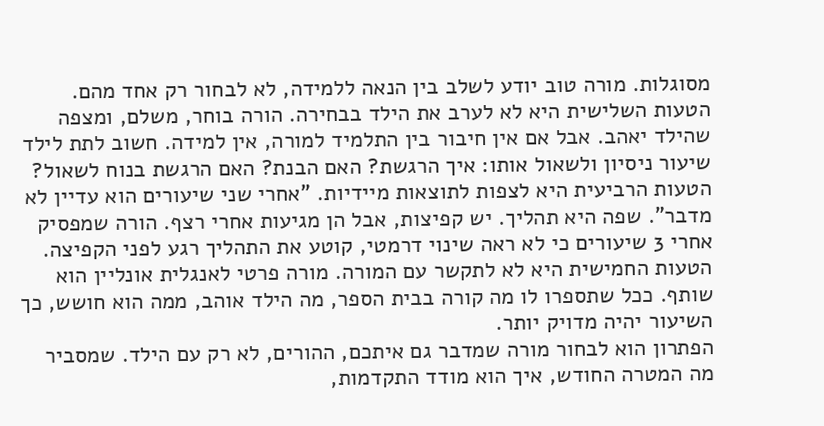מסוגלות. מורה טוב יודע לשלב בין הנאה ללמידה, לא לבחור רק אחד מהם.
הטעות השלישית היא לא לערב את הילד בבחירה. הורה בוחר, משלם, ומצפה שהילד יאהב. אבל אם אין חיבור בין התלמיד למורה, אין למידה. חשוב לתת לילד שיעור ניסיון ולשאול אותו: איך הרגשת? האם הבנת? האם הרגשת בנוח לשאול?
הטעות הרביעית היא לצפות לתוצאות מיידיות. "אחרי שני שיעורים הוא עדיין לא מדבר". שפה היא תהליך. יש קפיצות, אבל הן מגיעות אחרי רצף. הורה שמפסיק אחרי 3 שיעורים כי לא ראה שינוי דרמטי, קוטע את התהליך רגע לפני הקפיצה.
הטעות החמישית היא לא לתקשר עם המורה. מורה פרטי לאנגלית אונליין הוא שותף. ככל שתספרו לו מה קורה בבית הספר, מה הילד אוהב, ממה הוא חושש, כך השיעור יהיה מדויק יותר.
הפתרון הוא לבחור מורה שמדבר גם איתכם, ההורים, לא רק עם הילד. שמסביר מה המטרה החודש, איך הוא מודד התקדמות,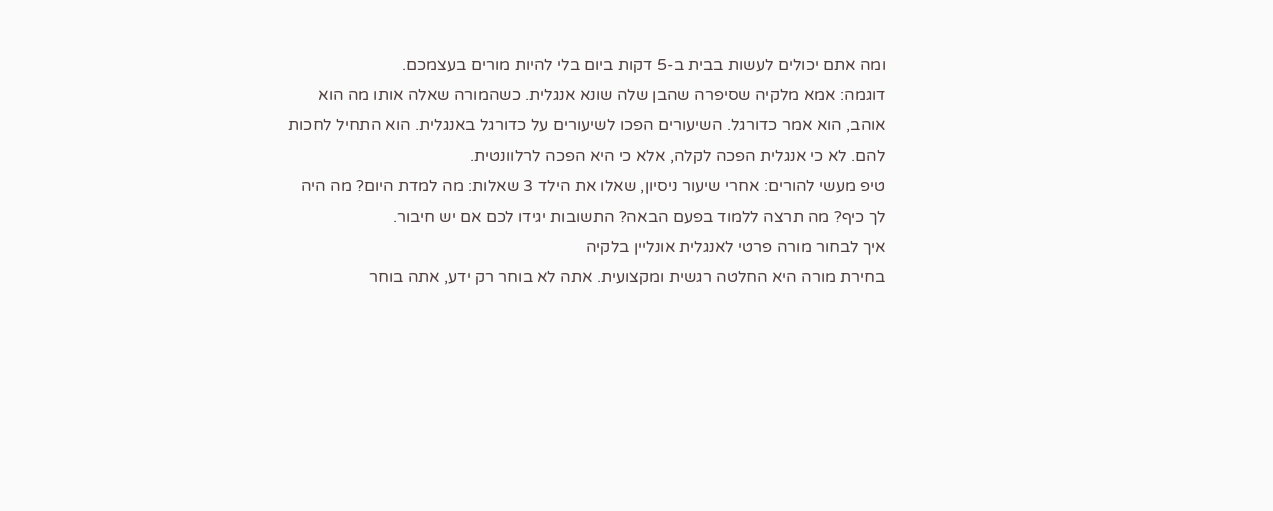ומה אתם יכולים לעשות בבית ב-5 דקות ביום בלי להיות מורים בעצמכם.
דוגמה: אמא מלקיה שסיפרה שהבן שלה שונא אנגלית. כשהמורה שאלה אותו מה הוא אוהב, הוא אמר כדורגל. השיעורים הפכו לשיעורים על כדורגל באנגלית. הוא התחיל לחכות להם. לא כי אנגלית הפכה לקלה, אלא כי היא הפכה לרלוונטית.
טיפ מעשי להורים: אחרי שיעור ניסיון, שאלו את הילד 3 שאלות: מה למדת היום? מה היה לך כיף? מה תרצה ללמוד בפעם הבאה? התשובות יגידו לכם אם יש חיבור.
איך לבחור מורה פרטי לאנגלית אונליין בלקיה
בחירת מורה היא החלטה רגשית ומקצועית. אתה לא בוחר רק ידע, אתה בוחר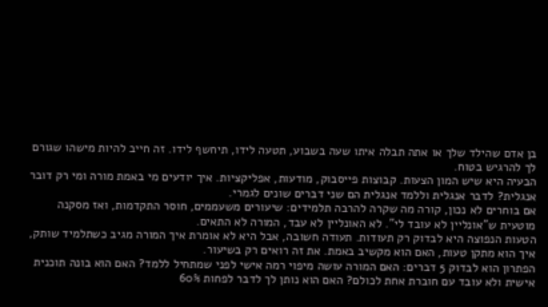בן אדם שהילד שלך או אתה תבלה איתו שעה בשבוע, תטעה לידו, תיחשף לידו. זה חייב להיות מישהו שגורם לך להרגיש בטוח.
הבעיה היא שיש המון הצעות. קבוצות פייסבוק, מודעות, אפליקציות. איך יודעים מי באמת מורה ומי רק דובר אנגלית? לדבר אנגלית וללמד אנגלית הם שני דברים שונים לגמרי.
אם בוחרים לא נכון, קורה מה שקרה להרבה תלמידים: שיעורים משעממים, חוסר התקדמות, ואז מסקנה מוטעית ש"אונליין לא עובד לי". לא האונליין לא עבד, המורה לא התאים.
הטעות הנפוצה היא לבדוק רק תעודות. תעודה חשובה, אבל היא לא אומרת איך המורה מגיב כשתלמיד שותק, איך הוא מתקן טעות, האם הוא מקשיב באמת. את זה רואים רק בשיעור.
הפתרון הוא לבדוק 5 דברים: האם המורה עושה מיפוי רמה אישי לפני שמתחיל ללמד? האם הוא בונה תוכנית אישית ולא עובד עם חוברת אחת לכולם? האם הוא נותן לך לדבר לפחות 60%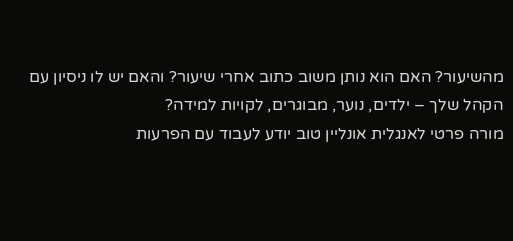מהשיעור? האם הוא נותן משוב כתוב אחרי שיעור? והאם יש לו ניסיון עם הקהל שלך – ילדים, נוער, מבוגרים, לקויות למידה?
מורה פרטי לאנגלית אונליין טוב יודע לעבוד עם הפרעות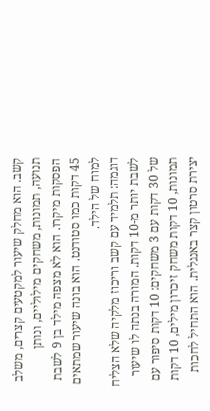קשב. הוא מחלק שיעור למקטעים קצרים, משלב תנועה, תמונות, משחקים מילוליים, ונותן הפסקות מיקרו. הוא לא מצפה מילד בן 9 לשבת 45 דקות כמו סטודנט. הוא בונה שיעור שמתאים למוח של הילד.
דוגמה: תלמיד עם קשב וריכוז מלקיה שלא הצליח לשבת יותר מ-10 דקות. המורה בנתה לו שיעור של 30 דקות עם 3 משחקים: 10 דקות סיפור עם תמונות, 10 דקות משחק זיכרון מילים, 10 דקות יצירת סרטון קצר באנגלית. הוא התחיל לחכות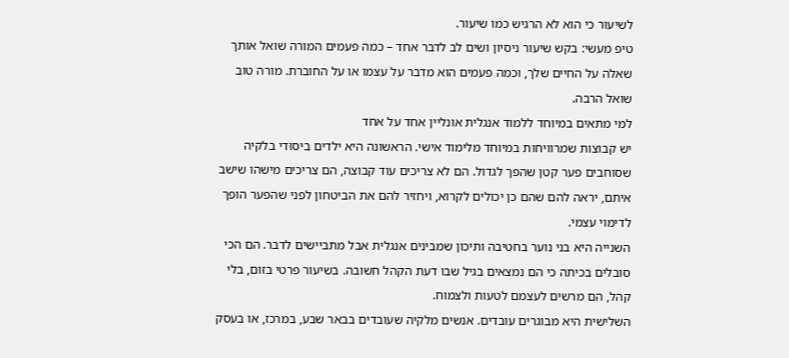לשיעור כי הוא לא הרגיש כמו שיעור.
טיפ מעשי: בקש שיעור ניסיון ושים לב לדבר אחד – כמה פעמים המורה שואל אותך שאלה על החיים שלך, וכמה פעמים הוא מדבר על עצמו או על החוברת. מורה טוב שואל הרבה.
למי מתאים במיוחד ללמוד אנגלית אונליין אחד על אחד
יש קבוצות שמרוויחות במיוחד מלימוד אישי. הראשונה היא ילדים ביסודי בלקיה שסוחבים פער קטן שהפך לגדול. הם לא צריכים עוד קבוצה, הם צריכים מישהו שישב איתם, יראה להם שהם כן יכולים לקרוא, ויחזיר להם את הביטחון לפני שהפער הופך לדימוי עצמי.
השנייה היא בני נוער בחטיבה ותיכון שמבינים אנגלית אבל מתביישים לדבר. הם הכי סובלים בכיתה כי הם נמצאים בגיל שבו דעת הקהל חשובה. בשיעור פרטי בזום, בלי קהל, הם מרשים לעצמם לטעות ולצמוח.
השלישית היא מבוגרים עובדים. אנשים מלקיה שעובדים בבאר שבע, במרכז, או בעסק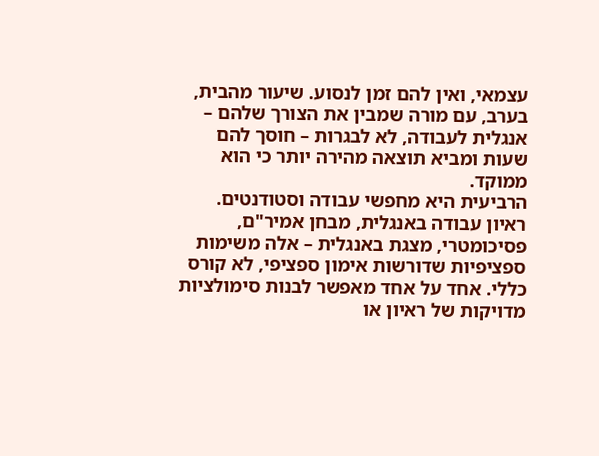עצמאי, ואין להם זמן לנסוע. שיעור מהבית, בערב, עם מורה שמבין את הצורך שלהם – אנגלית לעבודה, לא לבגרות – חוסך להם שעות ומביא תוצאה מהירה יותר כי הוא ממוקד.
הרביעית היא מחפשי עבודה וסטודנטים. ראיון עבודה באנגלית, מבחן אמיר"ם, פסיכומטרי, מצגת באנגלית – אלה משימות ספציפיות שדורשות אימון ספציפי, לא קורס כללי. אחד על אחד מאפשר לבנות סימולציות מדויקות של ראיון או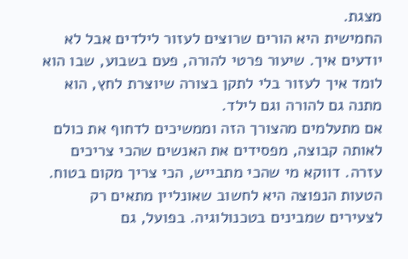מצגת.
החמישית היא הורים שרוצים לעזור לילדים אבל לא יודעים איך. שיעור פרטי להורה, פעם בשבוע, שבו הוא לומד איך לעזור בלי לתקן בצורה שיוצרת לחץ, הוא מתנה גם להורה וגם לילד.
אם מתעלמים מהצורך הזה וממשיכים לדחוף את כולם לאותה קבוצה, מפסידים את האנשים שהכי צריכים עזרה. דווקא מי שהכי מתבייש, הכי צריך מקום בטוח.
הטעות הנפוצה היא לחשוב שאונליין מתאים רק לצעירים שמבינים בטכנולוגיה. בפועל, גם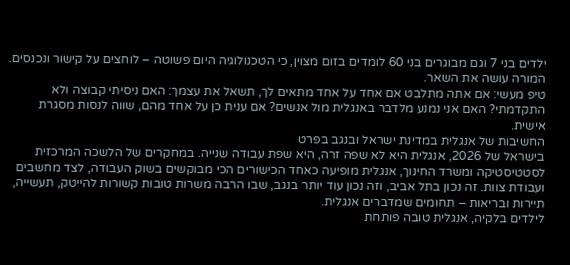ילדים בני 7 וגם מבוגרים בני 60 לומדים בזום מצוין, כי הטכנולוגיה היום פשוטה – לוחצים על קישור ונכנסים. המורה עושה את השאר.
טיפ מעשי: אם אתה מתלבט אם אחד על אחד מתאים לך, תשאל את עצמך: האם ניסיתי קבוצה ולא התקדמתי? האם אני נמנע מלדבר באנגלית מול אנשים? אם ענית כן על אחד מהם, שווה לנסות מסגרת אישית.
החשיבות של אנגלית במדינת ישראל ובנגב בפרט
בישראל של 2026, אנגלית היא לא שפה זרה, היא שפת עבודה שנייה. במחקרים של הלשכה המרכזית לסטטיסטיקה ומשרד החינוך, אנגלית מופיעה כאחד הכישורים הכי מבוקשים בשוק העבודה, לצד מחשבים ועבודת צוות. זה נכון בתל אביב, וזה נכון עוד יותר בנגב, שבו הרבה משרות טובות קשורות להייטק, תעשייה, תיירות ובריאות – תחומים שמדברים אנגלית.
לילדים בלקיה, אנגלית טובה פותחת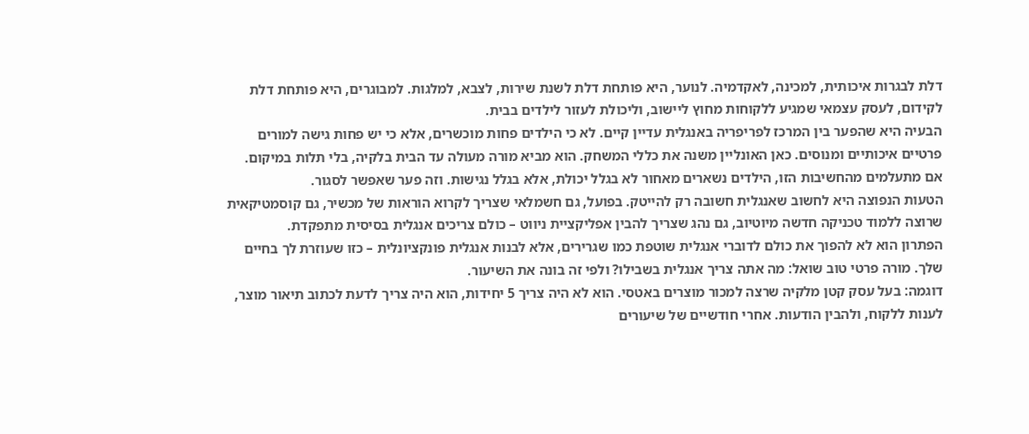דלת לבגרות איכותית, למכינה, לאקדמיה. לנוער, היא פותחת דלת לשנת שירות, לצבא, למלגות. למבוגרים, היא פותחת דלת לקידום, לעסק עצמאי שמגיע ללקוחות מחוץ ליישוב, וליכולת לעזור לילדים בבית.
הבעיה היא שהפער בין המרכז לפריפריה באנגלית עדיין קיים. לא כי הילדים פחות מוכשרים, אלא כי יש פחות גישה למורים פרטיים איכותיים ומנוסים. כאן האונליין משנה את כללי המשחק. הוא מביא מורה מעולה עד הבית בלקיה, בלי תלות במיקום.
אם מתעלמים מהחשיבות הזו, הילדים נשארים מאחור לא בגלל יכולת, אלא בגלל נגישות. וזה פער שאפשר לסגור.
הטעות הנפוצה היא לחשוב שאנגלית חשובה רק להייטק. בפועל, גם חשמלאי שצריך לקרוא הוראות של מכשיר, גם קוסמטיקאית שרוצה ללמוד טכניקה חדשה מיוטיוב, גם נהג שצריך להבין אפליקציית ניווט – כולם צריכים אנגלית בסיסית מתפקדת.
הפתרון הוא לא להפוך את כולם לדוברי אנגלית שוטפת כמו שגרירים, אלא לבנות אנגלית פונקציונלית – כזו שעוזרת לך בחיים שלך. מורה פרטי טוב שואל: מה אתה צריך אנגלית בשבילו? ולפי זה בונה את השיעור.
דוגמה: בעל עסק קטן מלקיה שרצה למכור מוצרים באטסי. הוא לא היה צריך 5 יחידות, הוא היה צריך לדעת לכתוב תיאור מוצר, לענות ללקוח, ולהבין הודעות. אחרי חודשיים של שיעורים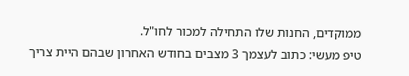ממוקדים, החנות שלו התחילה למכור לחו"ל.
טיפ מעשי: כתוב לעצמך 3 מצבים בחודש האחרון שבהם היית צריך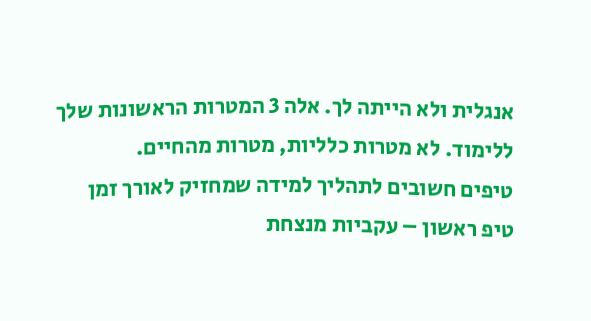אנגלית ולא הייתה לך. אלה 3 המטרות הראשונות שלך ללימוד. לא מטרות כלליות, מטרות מהחיים.
טיפים חשובים לתהליך למידה שמחזיק לאורך זמן
טיפ ראשון – עקביות מנצחת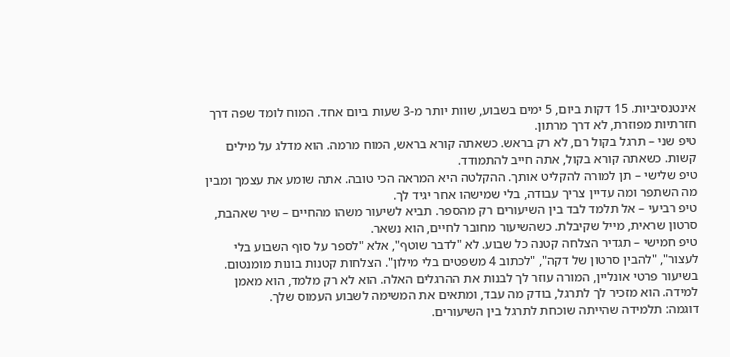אינטנסיביות. 15 דקות ביום, 5 ימים בשבוע, שוות יותר מ-3 שעות ביום אחד. המוח לומד שפה דרך חזרתיות מפוזרת, לא דרך מרתון.
טיפ שני – תרגל בקול רם, לא רק בראש. כשאתה קורא בראש, המוח מרמה. הוא מדלג על מילים קשות. כשאתה קורא בקול, אתה חייב להתמודד.
טיפ שלישי – תן למורה להקליט אותך. ההקלטה היא המראה הכי טובה. אתה שומע את עצמך ומבין מה השתפר ומה עדיין צריך עבודה, בלי שמישהו אחר יגיד לך.
טיפ רביעי – אל תלמד לבד בין השיעורים רק מהספר. תביא לשיעור משהו מהחיים – שיר שאהבת, סרטון שראית, מייל שקיבלת. כשהשיעור מחובר לחיים, הוא נשאר.
טיפ חמישי – תגדיר הצלחה קטנה כל שבוע. לא "לדבר שוטף", אלא "לספר על סוף השבוע בלי לעצור", "להבין סרטון של דקה", "לכתוב 4 משפטים בלי מילון". הצלחות קטנות בונות מומנטום.
בשיעור פרטי אונליין, המורה עוזר לך לבנות את ההרגלים האלה. הוא לא רק מלמד, הוא מאמן למידה. הוא מזכיר לך לתרגל, בודק מה עבד, ומתאים את המשימה לשבוע העמוס שלך.
דוגמה: תלמידה שהייתה שוכחת לתרגל בין השיעורים.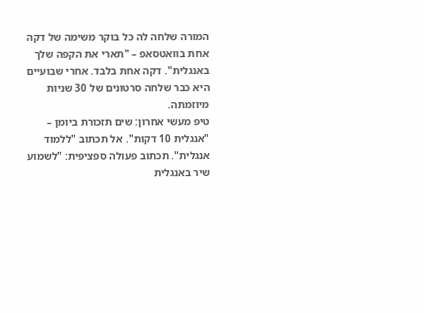המורה שלחה לה כל בוקר משימה של דקה אחת בוואטסאפ – "תארי את הקפה שלך באנגלית". דקה אחת בלבד. אחרי שבועיים היא כבר שלחה סרטונים של 30 שניות מיוזמתה.
טיפ מעשי אחרון: שים תזכורת ביומן – "אנגלית 10 דקות". אל תכתוב "ללמוד אנגלית". תכתוב פעולה ספציפית: "לשמוע שיר באנגלית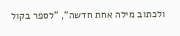ולכתוב מילה אחת חדשה", "לספר בקול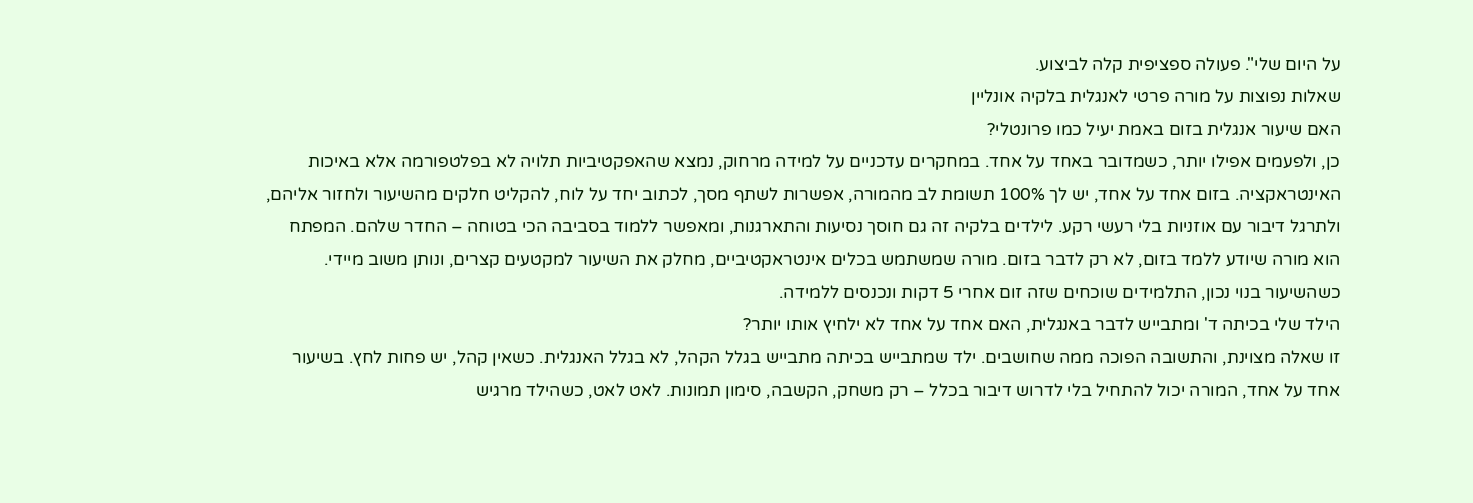על היום שלי". פעולה ספציפית קלה לביצוע.
שאלות נפוצות על מורה פרטי לאנגלית בלקיה אונליין
האם שיעור אנגלית בזום באמת יעיל כמו פרונטלי?
כן, ולפעמים אפילו יותר, כשמדובר באחד על אחד. במחקרים עדכניים על למידה מרחוק, נמצא שהאפקטיביות תלויה לא בפלטפורמה אלא באיכות האינטראקציה. בזום אחד על אחד, יש לך 100% תשומת לב מהמורה, אפשרות לשתף מסך, לכתוב יחד על לוח, להקליט חלקים מהשיעור ולחזור אליהם, ולתרגל דיבור עם אוזניות בלי רעשי רקע. לילדים בלקיה זה גם חוסך נסיעות והתארגנות, ומאפשר ללמוד בסביבה הכי בטוחה – החדר שלהם. המפתח הוא מורה שיודע ללמד בזום, לא רק לדבר בזום. מורה שמשתמש בכלים אינטראקטיביים, מחלק את השיעור למקטעים קצרים, ונותן משוב מיידי. כשהשיעור בנוי נכון, התלמידים שוכחים שזה זום אחרי 5 דקות ונכנסים ללמידה.
הילד שלי בכיתה ד' ומתבייש לדבר באנגלית, האם אחד על אחד לא ילחיץ אותו יותר?
זו שאלה מצוינת, והתשובה הפוכה ממה שחושבים. ילד שמתבייש בכיתה מתבייש בגלל הקהל, לא בגלל האנגלית. כשאין קהל, יש פחות לחץ. בשיעור אחד על אחד, המורה יכול להתחיל בלי לדרוש דיבור בכלל – רק משחק, הקשבה, סימון תמונות. לאט לאט, כשהילד מרגיש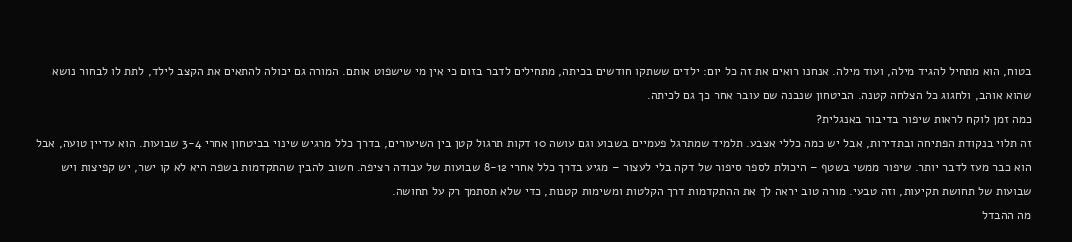בטוח, הוא מתחיל להגיד מילה, ועוד מילה. אנחנו רואים את זה כל יום: ילדים ששתקו חודשים בכיתה, מתחילים לדבר בזום כי אין מי שישפוט אותם. המורה גם יכולה להתאים את הקצב לילד, לתת לו לבחור נושא שהוא אוהב, ולחגוג כל הצלחה קטנה. הביטחון שנבנה שם עובר אחר כך גם לכיתה.
כמה זמן לוקח לראות שיפור בדיבור באנגלית?
זה תלוי בנקודת הפתיחה ובתדירות, אבל יש כמה כללי אצבע. תלמיד שמתרגל פעמיים בשבוע וגם עושה 10 דקות תרגול קטן בין השיעורים, בדרך כלל מרגיש שינוי בביטחון אחרי 3-4 שבועות. הוא עדיין טועה, אבל הוא כבר מעז לדבר יותר. שיפור ממשי בשטף – היכולת לספר סיפור של דקה בלי לעצור – מגיע בדרך כלל אחרי 8-12 שבועות של עבודה רציפה. חשוב להבין שהתקדמות בשפה היא לא קו ישר, יש קפיצות ויש שבועות של תחושת תקיעות, וזה טבעי. מורה טוב יראה לך את ההתקדמות דרך הקלטות ומשימות קטנות, כדי שלא תסתמך רק על תחושה.
מה ההבדל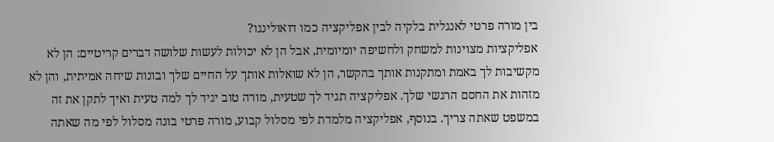בין מורה פרטי לאנגלית בלקיה לבין אפליקציה כמו דואולינגו?
אפליקציות מצוינות למשחק ולחשיפה יומיומית, אבל הן לא יכולות לעשות שלושה דברים קריטיים: הן לא מקשיבות לך באמת ומתקנות אותך בהקשר, הן לא שואלות אותך על החיים שלך ובונות שיחה אמיתית, והן לא מזהות את החסם הרגשי שלך. אפליקציה תגיד לך שטעית, מורה טוב יגיד לך למה טעית ואיך לתקן את זה במשפט שאתה צריך. בנוסף, אפליקציה מלמדת לפי מסלול קבוע, מורה פרטי בונה מסלול לפי מה שאתה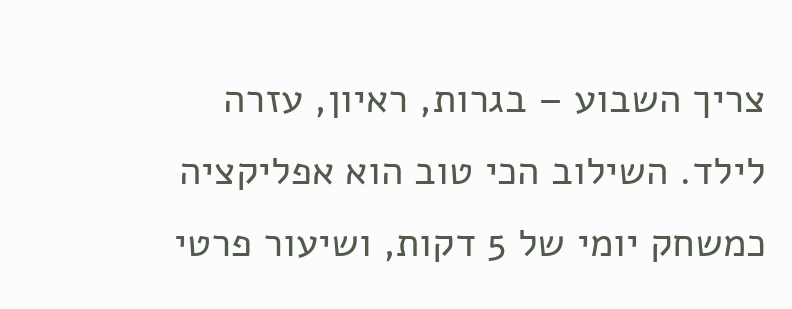צריך השבוע – בגרות, ראיון, עזרה לילד. השילוב הכי טוב הוא אפליקציה כמשחק יומי של 5 דקות, ושיעור פרטי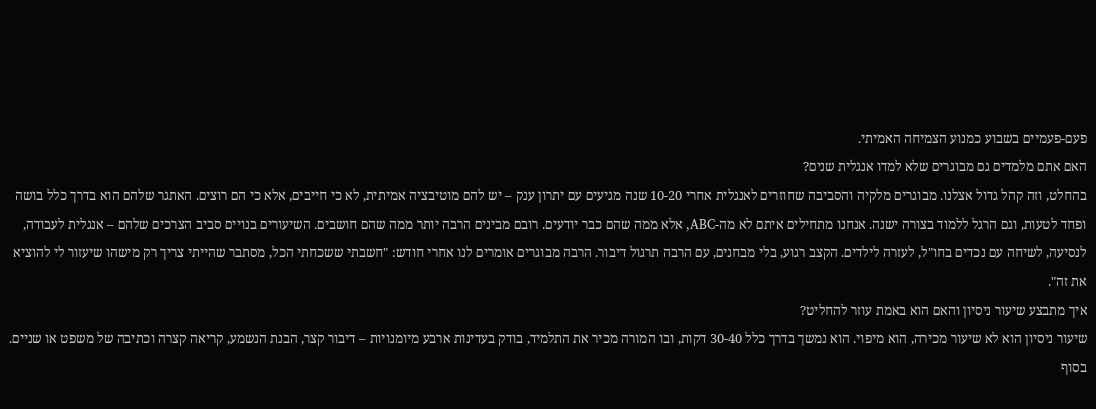פעם-פעמיים בשבוע כמנוע הצמיחה האמיתי.
האם אתם מלמדים גם מבוגרים שלא למדו אנגלית שנים?
בהחלט, וזה קהל גדול אצלנו. מבוגרים מלקיה והסביבה שחוזרים לאנגלית אחרי 10-20 שנה מגיעים עם יתרון ענק – יש להם מוטיבציה אמיתית, לא כי חייבים, אלא כי הם רוצים. האתגר שלהם הוא בדרך כלל בושה ופחד לטעות, וגם הרגל ללמוד בצורה ישנה. אנחנו מתחילים איתם לא מה-ABC, אלא ממה שהם כבר יודעים. רובם מבינים הרבה יותר ממה שהם חושבים. השיעורים בנויים סביב הצרכים שלהם – אנגלית לעבודה, לנסיעה, לשיחה עם נכדים בחו"ל, לעזרה לילדים. הקצב רגוע, בלי מבחנים, עם הרבה תרגול דיבור. הרבה מבוגרים אומרים לנו אחרי חודש: "חשבתי ששכחתי הכל, מסתבר שהייתי צריך רק מישהו שיעזור לי להוציא את זה".
איך מתבצע שיעור ניסיון והאם הוא באמת עוזר להחליט?
שיעור ניסיון הוא לא שיעור מכירה, הוא מיפוי. הוא נמשך בדרך כלל 30-40 דקות, ובו המורה מכיר את התלמיד, בודק בעדינות ארבע מיומנויות – דיבור קצר, הבנת הנשמע, קריאה קצרה וכתיבה של משפט או שניים. בסוף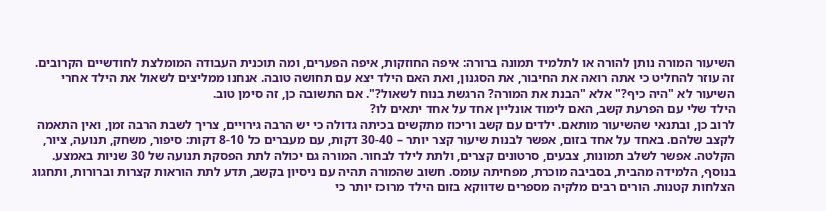השיעור המורה נותן להורה או לתלמיד תמונה ברורה: איפה החוזקות, איפה הפערים, ומה תוכנית העבודה המומלצת לחודשיים הקרובים. זה עוזר להחליט כי אתה רואה את החיבור, את הסגנון, ואת האם הילד יצא עם תחושה טובה. אנחנו ממליצים לשאול את הילד אחרי השיעור לא "היה כיף?" אלא "הבנת את המורה? הרגשת בנוח לשאול?". אם התשובה כן, זה סימן טוב.
הילד שלי עם הפרעת קשב, האם לימוד אונליין אחד על אחד יתאים לו?
לרוב כן, ובתנאי שהשיעור מותאם. ילדים עם קשב וריכוז מתקשים בכיתה גדולה כי יש הרבה גירויים, צריך לשבת הרבה זמן, ואין התאמה לקצב שלהם. באחד על אחד בזום, אפשר לבנות שיעור קצר יותר – 30-40 דקות, עם מעברים כל 8-10 דקות: סיפור, משחק, תנועה, ציור, הקלטה. אפשר לשלב תמונות, צבעים, סרטונים קצרים, ולתת לילד לבחור. המורה גם יכולה לתת הפסקת תנועה של 30 שניות באמצע. בנוסף, הלמידה מהבית, בסביבה מוכרת, מפחיתה עומס. חשוב שהמורה תהיה עם ניסיון בקשב, תדע לתת הוראות קצרות וברורות, ותחגוג הצלחות קטנות. הורים רבים מלקיה מספרים שדווקא בזום הילד מרוכז יותר כי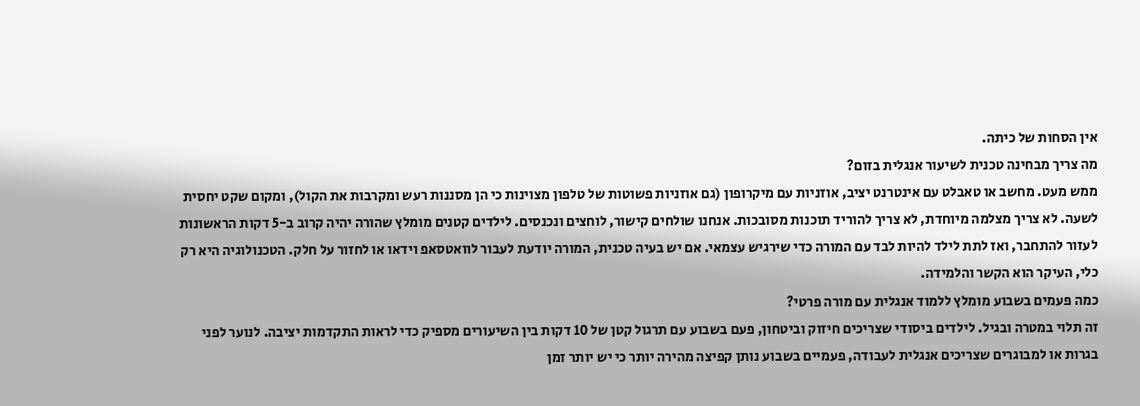אין הסחות של כיתה.
מה צריך מבחינה טכנית לשיעור אנגלית בזום?
ממש מעט. מחשב או טאבלט עם אינטרנט יציב, אוזניות עם מיקרופון (גם אוזניות פשוטות של טלפון מצוינות כי הן מסננות רעש ומקרבות את הקול), ומקום שקט יחסית לשעה. לא צריך מצלמה מיוחדת, לא צריך להוריד תוכנות מסובכות. אנחנו שולחים קישור, לוחצים ונכנסים. לילדים קטנים מומלץ שהורה יהיה קרוב ב-5 דקות הראשונות לעזור להתחבר, ואז לתת לילד להיות לבד עם המורה כדי שירגיש עצמאי. אם יש בעיה טכנית, המורה יודעת לעבור לוואטסאפ וידאו או לחזור על חלק. הטכנולוגיה היא רק כלי, העיקר הוא הקשר והלמידה.
כמה פעמים בשבוע מומלץ ללמוד אנגלית עם מורה פרטי?
זה תלוי במטרה ובגיל. לילדים ביסודי שצריכים חיזוק וביטחון, פעם בשבוע עם תרגול קטן של 10 דקות בין השיעורים מספיק כדי לראות התקדמות יציבה. לנוער לפני בגרות או למבוגרים שצריכים אנגלית לעבודה, פעמיים בשבוע נותן קפיצה מהירה יותר כי יש יותר זמן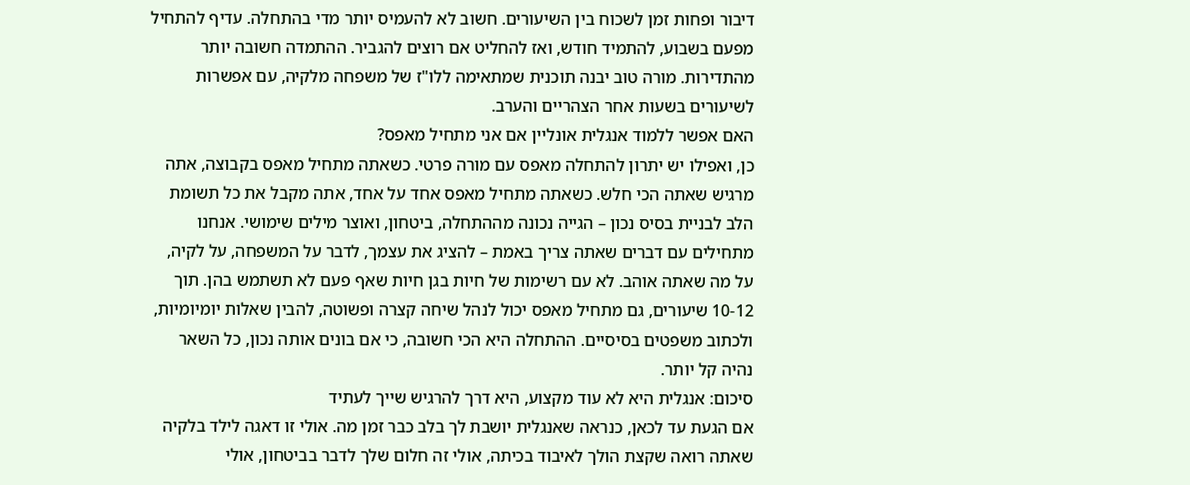דיבור ופחות זמן לשכוח בין השיעורים. חשוב לא להעמיס יותר מדי בהתחלה. עדיף להתחיל מפעם בשבוע, להתמיד חודש, ואז להחליט אם רוצים להגביר. ההתמדה חשובה יותר מהתדירות. מורה טוב יבנה תוכנית שמתאימה ללו"ז של משפחה מלקיה, עם אפשרות לשיעורים בשעות אחר הצהריים והערב.
האם אפשר ללמוד אנגלית אונליין אם אני מתחיל מאפס?
כן, ואפילו יש יתרון להתחלה מאפס עם מורה פרטי. כשאתה מתחיל מאפס בקבוצה, אתה מרגיש שאתה הכי חלש. כשאתה מתחיל מאפס אחד על אחד, אתה מקבל את כל תשומת הלב לבניית בסיס נכון – הגייה נכונה מההתחלה, ביטחון, ואוצר מילים שימושי. אנחנו מתחילים עם דברים שאתה צריך באמת – להציג את עצמך, לדבר על המשפחה, על לקיה, על מה שאתה אוהב. לא עם רשימות של חיות בגן חיות שאף פעם לא תשתמש בהן. תוך 10-12 שיעורים, גם מתחיל מאפס יכול לנהל שיחה קצרה ופשוטה, להבין שאלות יומיומיות, ולכתוב משפטים בסיסיים. ההתחלה היא הכי חשובה, כי אם בונים אותה נכון, כל השאר נהיה קל יותר.
סיכום: אנגלית היא לא עוד מקצוע, היא דרך להרגיש שייך לעתיד
אם הגעת עד לכאן, כנראה שאנגלית יושבת לך בלב כבר זמן מה. אולי זו דאגה לילד בלקיה שאתה רואה שקצת הולך לאיבוד בכיתה, אולי זה חלום שלך לדבר בביטחון, אולי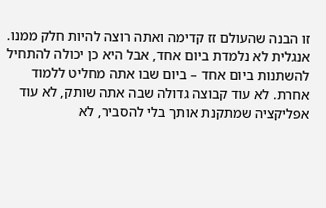זו הבנה שהעולם זז קדימה ואתה רוצה להיות חלק ממנו.
אנגלית לא נלמדת ביום אחד, אבל היא כן יכולה להתחיל להשתנות ביום אחד – ביום שבו אתה מחליט ללמוד אחרת. לא עוד קבוצה גדולה שבה אתה שותק, לא עוד אפליקציה שמתקנת אותך בלי להסביר, לא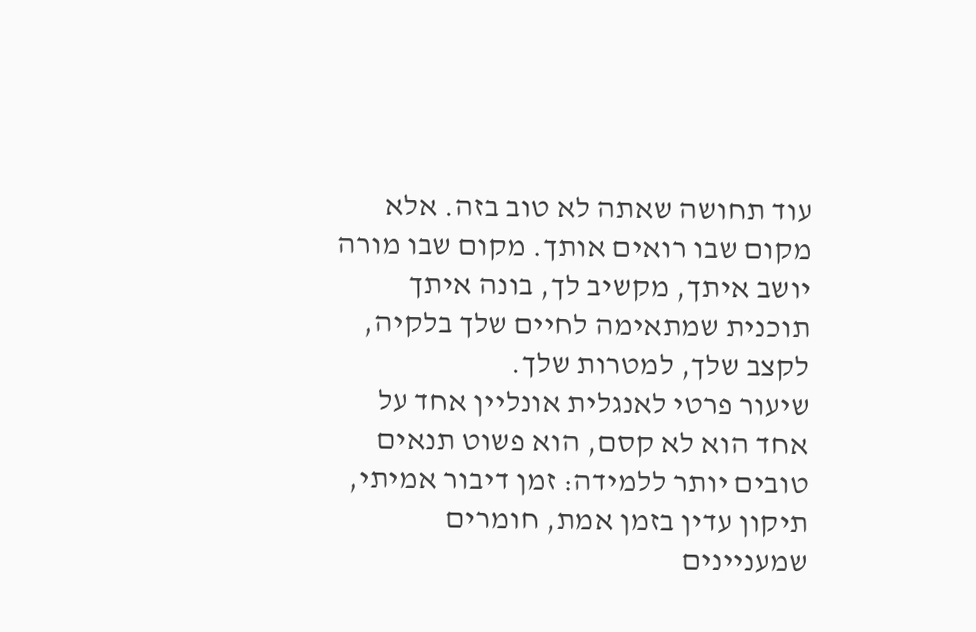עוד תחושה שאתה לא טוב בזה. אלא מקום שבו רואים אותך. מקום שבו מורה יושב איתך, מקשיב לך, בונה איתך תוכנית שמתאימה לחיים שלך בלקיה, לקצב שלך, למטרות שלך.
שיעור פרטי לאנגלית אונליין אחד על אחד הוא לא קסם, הוא פשוט תנאים טובים יותר ללמידה: זמן דיבור אמיתי, תיקון עדין בזמן אמת, חומרים שמעניינים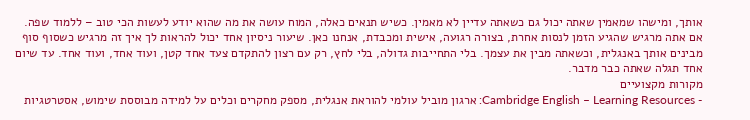אותך, ומישהו שמאמין שאתה יכול גם כשאתה עדיין לא מאמין. כשיש תנאים כאלה, המוח עושה את מה שהוא יודע לעשות הכי טוב – ללמוד שפה.
אם אתה מרגיש שהגיע הזמן לנסות אחרת, בצורה רגועה, אישית ומכבדת, אנחנו כאן. שיעור ניסיון אחד יכול להראות לך איך זה מרגיש כשסוף סוף מבינים אותך באנגלית, וכשאתה מבין את עצמך. בלי התחייבות גדולה, בלי לחץ, רק עם רצון להתקדם צעד אחד קטן, ועוד אחד, ועוד אחד. עד שיום אחד תגלה שאתה כבר מדבר.
מקורות מקצועיים
- Cambridge English – Learning Resources: ארגון מוביל עולמי להוראת אנגלית, מספק מחקרים וכלים על למידה מבוססת שימוש, אסטרטגיות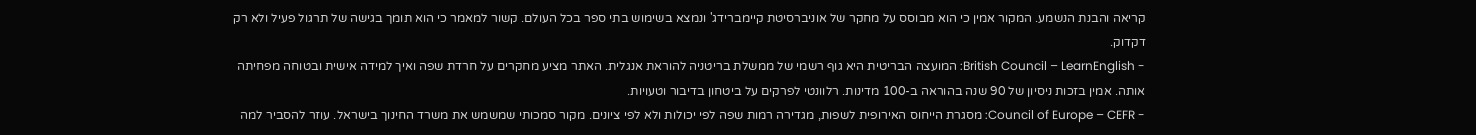קריאה והבנת הנשמע. המקור אמין כי הוא מבוסס על מחקר של אוניברסיטת קיימברידג' ונמצא בשימוש בתי ספר בכל העולם. קשור למאמר כי הוא תומך בגישה של תרגול פעיל ולא רק דקדוק.
- British Council – LearnEnglish: המועצה הבריטית היא גוף רשמי של ממשלת בריטניה להוראת אנגלית. האתר מציע מחקרים על חרדת שפה ואיך למידה אישית ובטוחה מפחיתה אותה. אמין בזכות ניסיון של 90 שנה בהוראה ב-100 מדינות. רלוונטי לפרקים על ביטחון בדיבור וטעויות.
- Council of Europe – CEFR: מסגרת הייחוס האירופית לשפות, מגדירה רמות שפה לפי יכולות ולא לפי ציונים. מקור סמכותי שמשמש את משרד החינוך בישראל. עוזר להסביר למה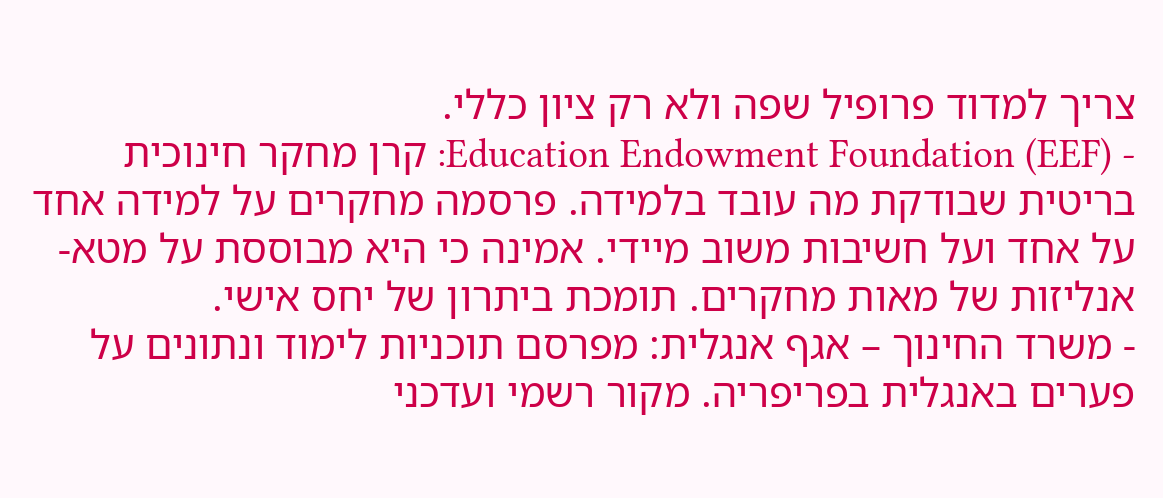צריך למדוד פרופיל שפה ולא רק ציון כללי.
- Education Endowment Foundation (EEF): קרן מחקר חינוכית בריטית שבודקת מה עובד בלמידה. פרסמה מחקרים על למידה אחד על אחד ועל חשיבות משוב מיידי. אמינה כי היא מבוססת על מטא-אנליזות של מאות מחקרים. תומכת ביתרון של יחס אישי.
- משרד החינוך – אגף אנגלית: מפרסם תוכניות לימוד ונתונים על פערים באנגלית בפריפריה. מקור רשמי ועדכני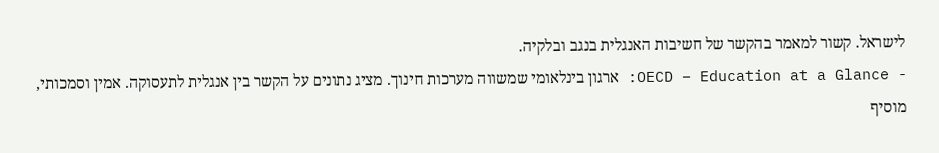לישראל. קשור למאמר בהקשר של חשיבות האנגלית בנגב ובלקיה.
- OECD – Education at a Glance: ארגון בינלאומי שמשווה מערכות חינוך. מציג נתונים על הקשר בין אנגלית לתעסוקה. אמין וסמכותי, מוסיף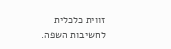זווית כלכלית לחשיבות השפה.